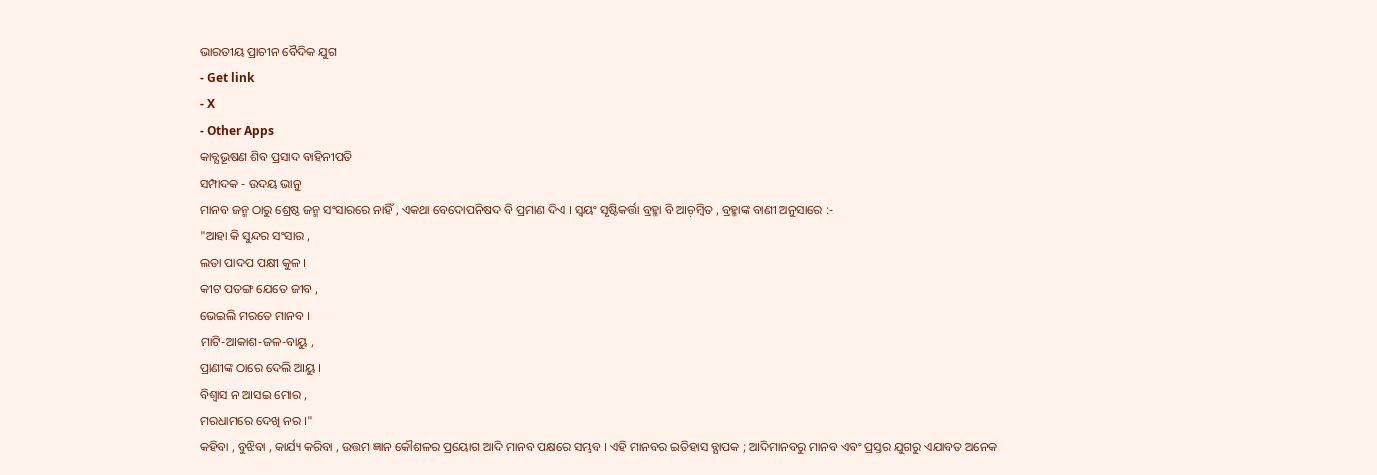ଭାରତୀୟ ପ୍ରାଚୀନ ବୈଦିକ ଯୁଗ
- Get link
- X
- Other Apps
କାବ୍ଯଭୂଷଣ ଶିବ ପ୍ରସାଦ ବାହିନୀପତି
ସମ୍ପାଦକ - ଉଦୟ ଭାନୁ
ମାନବ ଜନ୍ମ ଠାରୁ ଶ୍ରେଷ୍ଠ ଜନ୍ମ ସଂସାରରେ ନାହିଁ , ଏକଥା ବେଦୋପନିଷଦ ବି ପ୍ରମାଣ ଦିଏ । ସ୍ବୟଂ ସୃଷ୍ଟିକର୍ତ୍ତା ବ୍ରହ୍ମା ବି ଆଚ଼ମ୍ବିତ , ବ୍ରହ୍ମାଙ୍କ ବାଣୀ ଅନୁସାରେ :-
"ଆହା କି ସୁନ୍ଦର ସଂସାର ,
ଲତା ପାଦପ ପକ୍ଷୀ କୁଳ ।
କୀଟ ପତଙ୍ଗ ଯେତେ ଜୀବ ,
ଭେଇଲି ମରତେ ମାନବ ।
ମାଟି-ଆକାଶ-ଜଳ-ବାୟୁ ,
ପ୍ରାଣୀଙ୍କ ଠାରେ ଦେଲି ଆୟୁ ।
ବିଶ୍ବାସ ନ ଆସଇ ମୋର ,
ମରଧାମରେ ଦେଖି ନର ।"
କହିବା , ବୁଝିବା , କାର୍ଯ୍ୟ କରିବା , ଉତ୍ତମ ଜ୍ଞାନ କୌଶଳର ପ୍ରୟୋଗ ଆଦି ମାନବ ପକ୍ଷରେ ସମ୍ଭବ । ଏହି ମାନବର ଇତିହାସ ବ୍ଯାପକ ; ଆଦିମାନବରୁ ମାନବ ଏବଂ ପ୍ରସ୍ତର ଯୁଗରୁ ଏଯାବତ ଅନେକ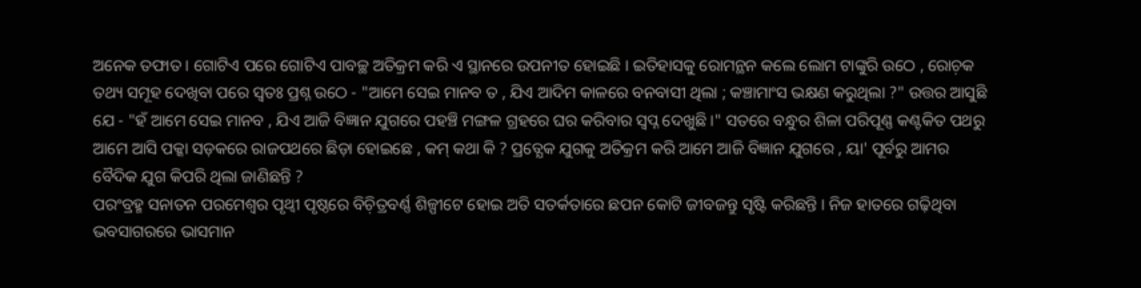ଅନେକ ତଫାତ । ଗୋଟିଏ ପରେ ଗୋଟିଏ ପାବଚ୍ଛ ଅତିକ୍ରମ କରି ଏ ସ୍ଥାନରେ ଉପନୀତ ହୋଇଛି । ଇତିହାସକୁ ରୋମନ୍ଥନ କଲେ ଲୋମ ଟାଙ୍କୁରି ଉଠେ , ରୋଚ଼କ ତଥ୍ୟ ସମୂହ ଦେଖିବା ପରେ ସ୍ବତଃ ପ୍ରଶ୍ନ ଉଠେ - "ଆମେ ସେଇ ମାନବ ତ , ଯିଏ ଆଦିମ କାଳରେ ବନବାସୀ ଥିଲା ; କଞ୍ଚାମାଂସ ଭକ୍ଷଣ କରୁଥିଲା ?" ଉତ୍ତର ଆସୁଛି ଯେ - "ହଁ ଆମେ ସେଇ ମାନବ , ଯିଏ ଆଜି ବିଜ୍ଞାନ ଯୁଗରେ ପହଞ୍ଚି ମଙ୍ଗଳ ଗ୍ରହରେ ଘର କରିବାର ସ୍ବପ୍ନ ଦେଖୁଛି ।" ସତରେ ବନ୍ଧୁର ଶିଳା ପରିପୂଣ୍ଣ କଣ୍ଟକିତ ପଥରୁ ଆମେ ଆସି ପକ୍କା ସଡ଼କରେ ରାଜପଥରେ ଛିଡ଼ା ହୋଇଛେ , କମ୍ କଥା କି ? ପ୍ରତ୍ଯେକ ଯୁଗକୁ ଅତିକ୍ରମ କରି ଆମେ ଆଜି ବିଜ୍ଞାନ ଯୁଗରେ , ୟା' ପୂର୍ବରୁ ଆମର ବୈଦିକ ଯୁଗ କିପରି ଥିଲା ଜାଣିଛନ୍ତି ?
ପରଂବ୍ରହ୍ମ ସନାତନ ପରମେଶ୍ୱର ପୃଥ୍ବୀ ପୃଷ୍ଠରେ ବିଚ଼ିତ୍ରବର୍ଣ୍ଣ ଶିଳ୍ପୀଟେ ହୋଇ ଅତି ସତର୍କତାରେ ଛପନ କୋଟି ଜୀବଜନ୍ତୁ ସୃଷ୍ଟି କରିଛନ୍ତି । ନିଜ ହାତରେ ଗଢ଼ିଥିବା ଭବସାଗରରେ ଭାସମାନ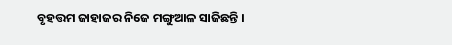ବୃହତ୍ତମ ଜାହାଜର ନିଜେ ମଙ୍ଗୁଆଳ ସାଜିଛନ୍ତି ।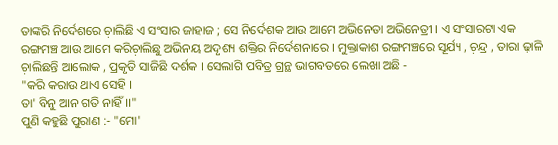ତାଙ୍କରି ନିର୍ଦେଶରେ ଚ଼ାଲିଛି ଏ ସଂସାର ଜାହାଜ ; ସେ ନିର୍ଦେଶକ ଆଉ ଆମେ ଅଭିନେତା ଅଭିନେତ୍ରୀ । ଏ ସଂସାରଟା ଏକ ରଙ୍ଗମଞ୍ଚ ଆଉ ଆମେ କରିଚ଼ାଲିଛୁ ଅଭିନୟ ଅଦୃଶ୍ୟ ଶକ୍ତିର ନିର୍ଦେଶନାରେ । ମୁକ୍ତାକାଶ ରଙ୍ଗମଞ୍ଚରେ ସୂର୍ଯ୍ୟ , ଚ଼ନ୍ଦ୍ର , ତାରା ଢ଼ାଳି ଚ଼ାଲିଛନ୍ତି ଆଲୋକ , ପ୍ରକୃତି ସାଜିଛି ଦର୍ଶକ । ସେଲାଗି ପବିତ୍ର ଗ୍ରନ୍ଥ ଭାଗବତରେ ଲେଖା ଅଛି -
"କରି କରାଉ ଥାଏ ସେହି ।
ତା' ବିନୁ ଆନ ଗତି ନାହିଁ ।।"
ପୁଣି କହୁଛି ପୁରାଣ :- "ମୋ'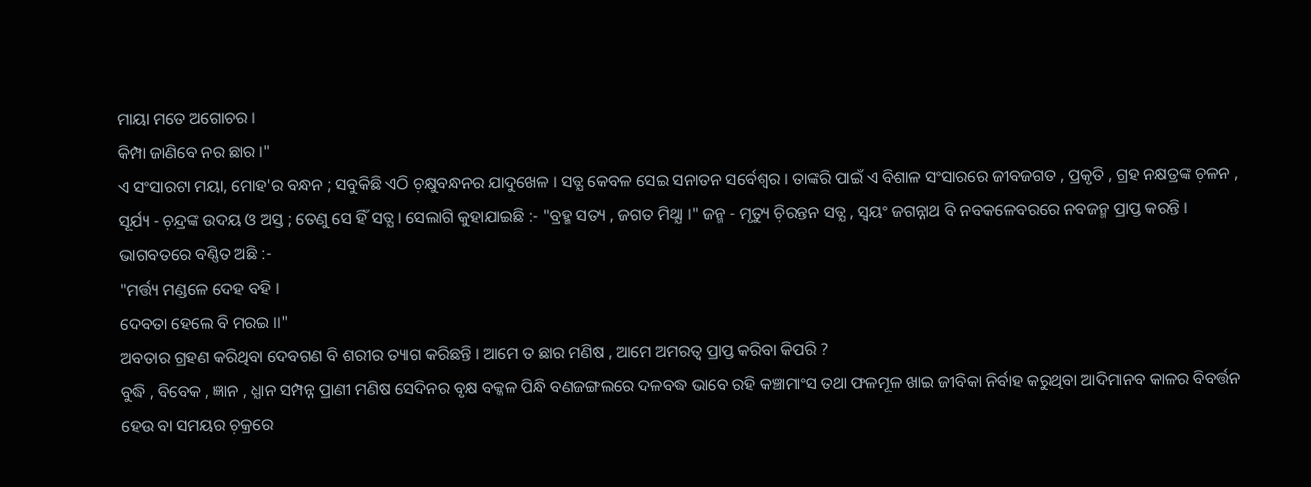ମାୟା ମତେ ଅଗୋଚର ।
କିମ୍ପା ଜାଣିବେ ନର ଛାର ।"
ଏ ସଂସାରଟା ମୟା, ମୋହ'ର ବନ୍ଧନ ; ସବୁକିଛି ଏଠି ଚ଼କ୍ଷୁବନ୍ଧନର ଯାଦୁଖେଳ । ସତ୍ଯ କେବଳ ସେଇ ସନାତନ ସର୍ବେଶ୍ୱର । ତାଙ୍କରି ପାଇଁ ଏ ବିଶାଳ ସଂସାରରେ ଜୀବଜଗତ , ପ୍ରକୃତି , ଗ୍ରହ ନକ୍ଷତ୍ରଙ୍କ ଚ଼ଳନ , ସୂର୍ଯ୍ୟ - ଚ଼ନ୍ଦ୍ରଙ୍କ ଉଦୟ ଓ ଅସ୍ତ ; ତେଣୁ ସେ ହିଁ ସତ୍ଯ । ସେଲାଗି କୁହାଯାଇଛି :- "ବ୍ରହ୍ମ ସତ୍ୟ , ଜଗତ ମିଥ୍ଯା ।" ଜନ୍ମ - ମୃତ୍ୟୁ ଚ଼ିରନ୍ତନ ସତ୍ଯ , ସ୍ବୟଂ ଜଗନ୍ନାଥ ବି ନବକଳେବରରେ ନବଜନ୍ମ ପ୍ରାପ୍ତ କରନ୍ତି । ଭାଗବତରେ ବଣ୍ଣିତ ଅଛି :-
"ମର୍ତ୍ତ୍ୟ ମଣ୍ଡଳେ ଦେହ ବହି ।
ଦେବତା ହେଲେ ବି ମରଇ ।।"
ଅବତାର ଗ୍ରହଣ କରିଥିବା ଦେବଗଣ ବି ଶରୀର ତ୍ୟାଗ କରିଛନ୍ତି । ଆମେ ତ ଛାର ମଣିଷ , ଆମେ ଅମରତ୍ବ ପ୍ରାପ୍ତ କରିବା କିପରି ?
ବୁଦ୍ଧି , ବିବେକ , ଜ୍ଞାନ , ଧ୍ଯାନ ସମ୍ପନ୍ନ ପ୍ରାଣୀ ମଣିଷ ସେଦିନର ବୃକ୍ଷ ବକ୍କଳ ପିନ୍ଧି ବଣଜଙ୍ଗଲରେ ଦଳବଦ୍ଧ ଭାବେ ରହି କଞ୍ଚାମାଂସ ତଥା ଫଳମୂଳ ଖାଇ ଜୀବିକା ନିର୍ବାହ କରୁଥିବା ଆଦିମାନବ କାଳର ବିବର୍ତ୍ତନ ହେଉ ବା ସମୟର ଚ଼କ୍ରରେ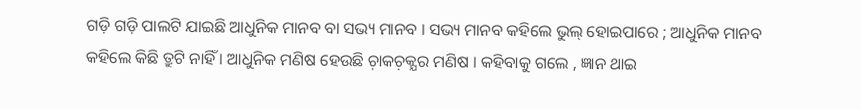ଗଡ଼ି ଗଡ଼ି ପାଲଟି ଯାଇଛି ଆଧୁନିକ ମାନବ ବା ସଭ୍ୟ ମାନବ । ସଭ୍ୟ ମାନବ କହିଲେ ଭୁଲ୍ ହୋଇପାରେ ; ଆଧୁନିକ ମାନବ କହିଲେ କିଛି ତ୍ରୁଟି ନାହିଁ । ଆଧୁନିକ ମଣିଷ ହେଉଛି ଚ଼ାକଚ଼କ୍ଯର ମଣିଷ । କହିବାକୁ ଗଲେ , ଜ୍ଞାନ ଥାଇ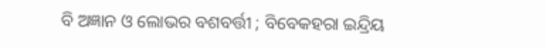ବି ଅଜ୍ଞାନ ଓ ଲୋଭର ବଶବର୍ତ୍ତୀ ; ବିବେକହରା ଇନ୍ଦ୍ରିୟ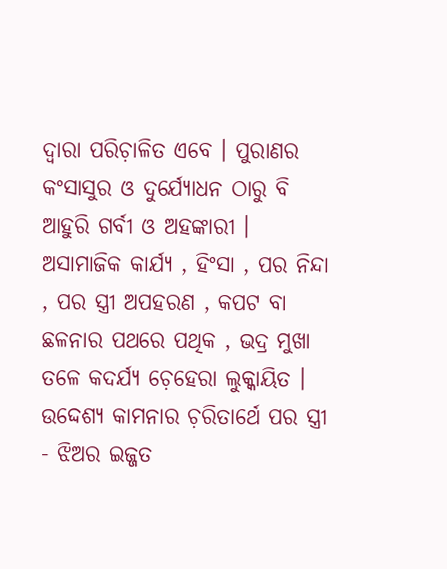ଦ୍ବାରା ପରିଚ଼ାଳିତ ଏବେ । ପୁରାଣର କଂସାସୁର ଓ ଦୁର୍ଯ୍ୟୋଧନ ଠାରୁ ବି ଆହୁରି ଗର୍ବୀ ଓ ଅହଙ୍କାରୀ । ଅସାମାଜିକ କାର୍ଯ୍ୟ , ହିଂସା , ପର ନିନ୍ଦା , ପର ସ୍ତ୍ରୀ ଅପହରଣ , କପଟ ବା ଛଳନାର ପଥରେ ପଥିକ , ଭଦ୍ର ମୁଖା ତଳେ କଦର୍ଯ୍ଯ ଚ଼େହେରା ଲୁକ୍କାୟିତ । ଉଦ୍ଦେଶ୍ଯ କାମନାର ଚ଼ରିତାର୍ଥେ ପର ସ୍ତ୍ରୀ - ଝିଅର ଇଜ୍ଜତ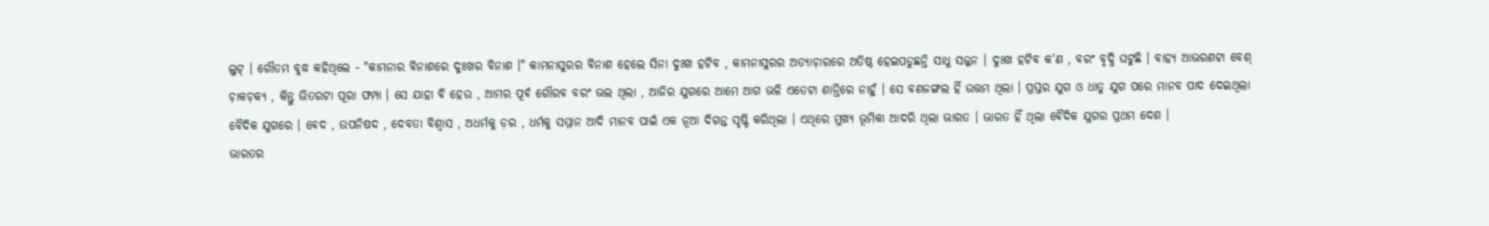ଲୁଟ୍ । ଗୌତମ ବୁଦ୍ଧ କହିଥିଲେ - "କାମନାର ବିନାଶରେ ଦୁଃଖର ବିନାଶ ।" କାମନାସୁରର ବିନାଶ ହେଲେ ସିନା ଦୁଃଖ ହଟିବ , କାମନାସୁରର ଅତ୍ଯାଚ଼ାରରେ ଅତିଷ୍ଠ ହେଇପଡୁଛନ୍ତି ସାଧୁ ସଜ୍ଜନ । ଦୁଃଖ ହଟିବ କ'ଣ , ବରଂ ବୃଦ୍ଧି ଘଟୁଛି । ବାହ୍ଯ ଆଭରଣଟା ବେଶ୍ ଚ଼ାକଚ଼କ୍ଯ , କିନ୍ତୁ ଭିତରଟା ପୂରା ଫମ୍ପା । ସେ ଯାହା ବି ହେଉ , ଆମର ପୂର୍ବ ଗୌରବ ବରଂ ଭଲ ଥିଲା , ଆଜିର ଯୁଗରେ ଆମେ ଆଗ ଭଳି ଏତେଟା ଶାନ୍ତିରେ ନାହୁଁ । ସେ ବଣଜଙ୍ଗଲ ହିଁ ଉତ୍ତମ ଥିଲା । ପ୍ରସ୍ତର ଯୁଗ ଓ ଧାତୁ ଯୁଗ ପରେ ମାନବ ପାଦ ଦେଇଥିଲା ବୈଦିକ ଯୁଗରେ । ବେଦ , ଉପନିଷଦ , ଦେବତା ବିଶ୍ବାସ , ଅଧର୍ମକୁ ଡ଼ର , ଧର୍ମକୁ ସମ୍ମାନ ଆଦି ମାନବ ପାଇଁ ଏକ ନୂଆ ଦିଗନ୍ତ ସୃଷ୍ଟି କରିଥିଲା । ଏଥିରେ ମୁଖ୍ଯ ଭୂମିକା ଆଦରି ଥିଲା ଭାରତ । ଭାରତ ହିଁ ଥିଲା ବୈଦିକ ଯୁଗର ପ୍ରଥମ ଦେଶ ।
ଭାରତର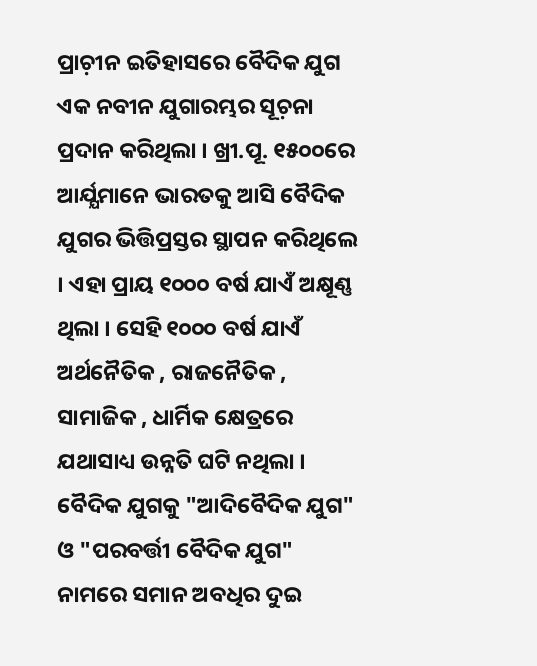ପ୍ରାଚ଼ୀନ ଇତିହାସରେ ବୈଦିକ ଯୁଗ ଏକ ନବୀନ ଯୁଗାରମ୍ଭର ସୂଚ଼ନା ପ୍ରଦାନ କରିଥିଲା । ଖ୍ରୀ.ପୂ. ୧୫୦୦ରେ ଆର୍ଯ୍ଯମାନେ ଭାରତକୁ ଆସି ବୈଦିକ ଯୁଗର ଭିତ୍ତିପ୍ରସ୍ତର ସ୍ଥାପନ କରିଥିଲେ । ଏହା ପ୍ରାୟ ୧୦୦୦ ବର୍ଷ ଯାଏଁ ଅକ୍ଷୂଣ୍ଣ ଥିଲା । ସେହି ୧୦୦୦ ବର୍ଷ ଯାଏଁ ଅର୍ଥନୈତିକ , ରାଜନୈତିକ , ସାମାଜିକ , ଧାର୍ମିକ କ୍ଷେତ୍ରରେ ଯଥାସାଧ୍ୟ ଉନ୍ନତି ଘଟି ନଥିଲା । ବୈଦିକ ଯୁଗକୁ "ଆଦିବୈଦିକ ଯୁଗ" ଓ "ପରବର୍ତ୍ତୀ ବୈଦିକ ଯୁଗ" ନାମରେ ସମାନ ଅବଧିର ଦୁଇ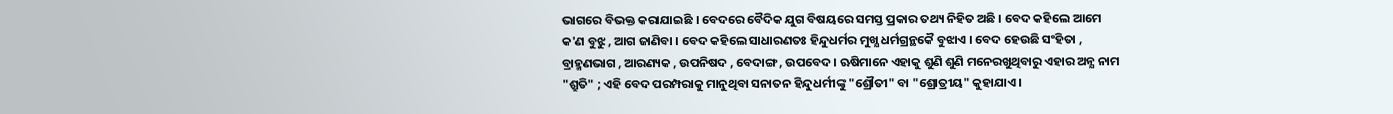ଭାଗରେ ବିଭକ୍ତ କରାଯାଇଛି । ବେଦରେ ବୈଦିକ ଯୁଗ ବିଷୟରେ ସମସ୍ତ ପ୍ରକାର ତଥ୍ୟ ନିହିତ ଅଛି । ବେଦ କହିଲେ ଆମେ କ'ଣ ବୁଝୁ , ଆଗ ଜାଣିବା । ବେଦ କହିଲେ ସାଧାରଣତଃ ହିନ୍ଦୁଧର୍ମର ମୁଖ୍ଯ ଧର୍ମଗ୍ରନ୍ଥକୈ ବୁଝାଏ । ବେଦ ହେଉଛି ସଂହିତା , ବ୍ରାହ୍ମଣଭାଗ , ଆରଣ୍ୟକ , ଉପନିଷଦ , ବେଦାଙ୍ଗ , ଉପବେଦ । ଋଷିମାନେ ଏହାକୁ ଶୁଣି ଶୁଣି ମନେରଖୁଥିବାରୁ ଏହାର ଅନ୍ଯ ନାମ "ଶ୍ରୁତି" ; ଏହି ବେଦ ପରମ୍ପରାକୁ ମାନୁଥିବା ସନାତନ ହିନ୍ଦୁଧର୍ମୀଙ୍କୁ "ଶ୍ରୌତୀ" ବା "ଶ୍ରୋତ୍ରୀୟ" କୁହାଯାଏ ।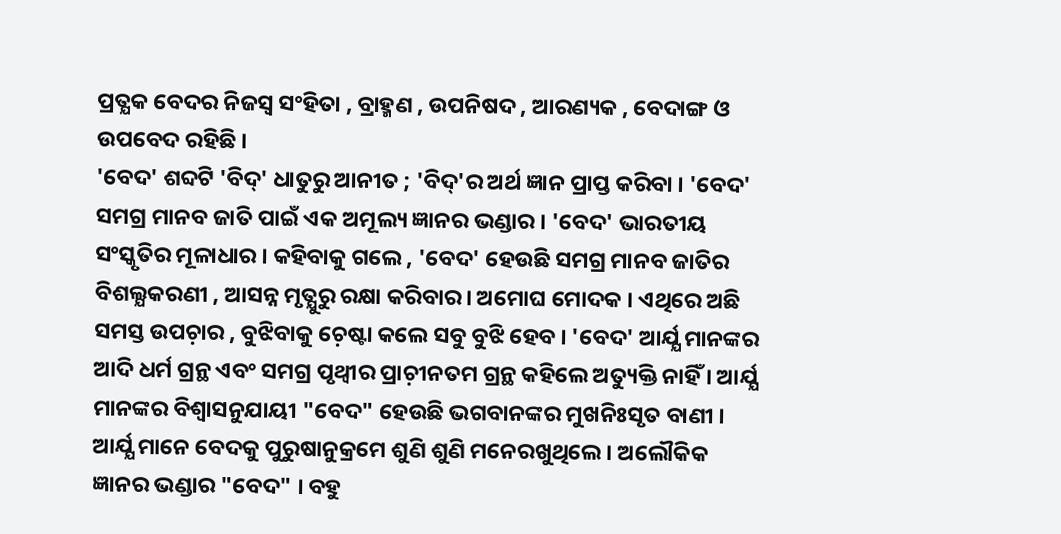ପ୍ରତ୍ଯକ ବେଦର ନିଜସ୍ବ ସଂହିତା , ବ୍ରାହ୍ମଣ , ଉପନିଷଦ , ଆରଣ୍ୟକ , ବେଦାଙ୍ଗ ଓ ଉପବେଦ ରହିଛି ।
'ବେଦ' ଶବ୍ଦଟି 'ବିଦ୍' ଧାତୁରୁ ଆନୀତ ; 'ବିଦ୍'ର ଅର୍ଥ ଜ୍ଞାନ ପ୍ରାପ୍ତ କରିବା । 'ବେଦ' ସମଗ୍ର ମାନବ ଜାତି ପାଇଁ ଏକ ଅମୂଲ୍ୟ ଜ୍ଞାନର ଭଣ୍ଡାର । 'ବେଦ' ଭାରତୀୟ ସଂସ୍କୃତିର ମୂଳାଧାର । କହିବାକୁ ଗଲେ , 'ବେଦ' ହେଉଛି ସମଗ୍ର ମାନବ ଜାତିର ବିଶଲ୍ଯକରଣୀ , ଆସନ୍ନ ମୃତ୍ଯୁରୁ ରକ୍ଷା କରିବାର। ଅମୋଘ ମୋଦକ । ଏଥିରେ ଅଛି ସମସ୍ତ ଉପଚ଼ାର , ବୁଝିବାକୁ ଚ଼େଷ୍ଟା କଲେ ସବୁ ବୁଝି ହେବ । 'ବେଦ' ଆର୍ଯ୍ଯ ମାନଙ୍କର ଆଦି ଧର୍ମ ଗ୍ରନ୍ଥ ଏବଂ ସମଗ୍ର ପୃଥ୍ବୀର ପ୍ରାଚ଼ୀନତମ ଗ୍ରନ୍ଥ କହିଲେ ଅତ୍ୟୁକ୍ତି ନାହିଁ । ଆର୍ଯ୍ଯ ମାନଙ୍କର ବିଶ୍ବାସନୁଯାୟୀ "ବେଦ" ହେଉଛି ଭଗବାନଙ୍କର ମୁଖନିଃସୃତ ବାଣୀ । ଆର୍ଯ୍ଯ ମାନେ ବେଦକୁ ପୁରୁଷାନୁକ୍ରମେ ଶୁଣି ଶୁଣି ମନେରଖୁଥିଲେ । ଅଲୌକିକ ଜ୍ଞାନର ଭଣ୍ଡାର "ବେଦ" । ବହୁ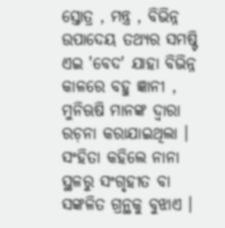ସ୍ତୋତ୍ର , ମନ୍ତ୍ର , ବିଭିନ୍ନ ଉପାଦେୟ ତଥ୍ଯର ସମଷ୍ଟି ଏଇ 'ବେଦ' ଯାହା ବିଭିନ୍ନ କାଳରେ ବହୁ ଜ୍ଞାନୀ , ମୁନିଋଷି ମାନଙ୍କ ଦ୍ୱାରା ରଚ଼ନା କରାଯାଇଥିଲା । ସଂହିତା କହିଲେ ନାନା ସ୍ଥଳରୁ ସଂଗୃହୀତ ବା ସଙ୍କଳିତ ଗ୍ରନ୍ଥକୁ ବୁଝାଏ ।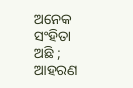ଅନେକ ସଂହିତା ଅଛି ; ଆହରଣ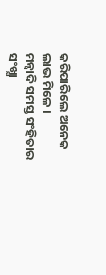କରିପାରିଲେ ଅନେକ ଲାଭ ମିଳେ ।
ମନ୍ବାଦି ସମସ୍ତ ସଂହିତାର ସଂଖ୍ଯା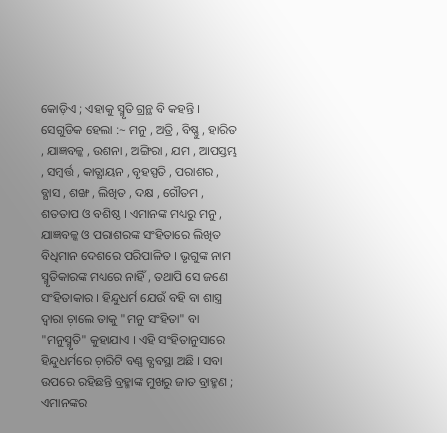କୋଡ଼ିଏ ; ଏହାକୁ ସ୍ମୃତି ଗ୍ରନ୍ଥ ବି କହନ୍ତି । ସେଗୁଡିକ ହେଲା :~ ମନୁ , ଅତ୍ରି , ବିଷ୍ଣୁ , ହାରିତ , ଯାଜ୍ଞବଳ୍କ , ଉଶନା , ଅଙ୍ଗିରା , ଯମ , ଆପସ୍ତମ୍ଭ , ସମ୍ବର୍ତ୍ତ , କାତ୍ଯାୟନ , ବୃହସ୍ପତି , ପରାଶର , ବ୍ଯାସ , ଶଙ୍ଖ , ଲିଖିତ , ଦକ୍ଷ , ଗୌତମ , ଶତତାପ ଓ ବଶିଷ୍ଠ । ଏମାନଙ୍କ ମଧ୍ୟରୁ ମନୁ , ଯାଜ୍ଞବଳ୍କ ଓ ପରାଶରଙ୍କ ସଂହିତାରେ ଲିଖିତ ବିଧିମାନ ଦେଶରେ ପରିପାଳିତ । ଭୃଗୁଙ୍କ ନାମ ସ୍ମୃତିକାରଙ୍କ ମଧ୍ୟରେ ନାହିଁ , ତଥାପି ସେ ଜଣେ ସଂହିତାକାର । ହିନ୍ଦୁଧର୍ମ ଯେଉଁ ବହି ବା ଶାସ୍ତ୍ର ଦ୍ବାରା ଚ଼ାଲେ ତାକୁ "ମନୁ ସଂହିତା" ବା "ମନୁସ୍ମୃତି" କୁହାଯାଏ । ଏହି ସଂହିତାନୁସାରେ ହିନ୍ଦୁଧର୍ମରେ ଚ଼ାରିଟି ବଣ୍ଣ ବ୍ଯବସ୍ଥା ଅଛି । ସବା ଉପରେ ରହିଛନ୍ତି ବ୍ରହ୍ମାଙ୍କ ମୁଖରୁ ଜାତ ବ୍ରାହ୍ମଣ ; ଏମାନଙ୍କର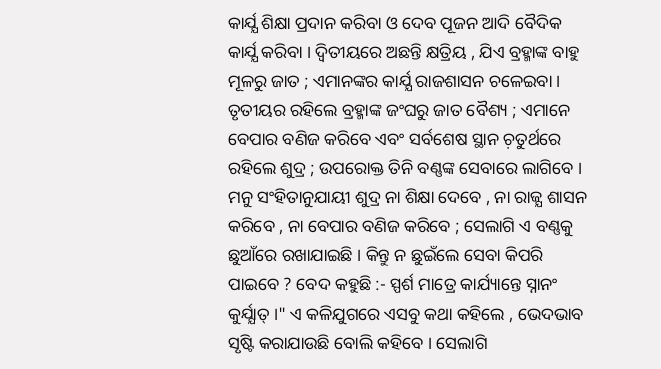କାର୍ଯ୍ଯ ଶିକ୍ଷା ପ୍ରଦାନ କରିବା ଓ ଦେବ ପୂଜନ ଆଦି ବୈଦିକ କାର୍ଯ୍ଯ କରିବା । ଦ୍ବିତୀୟରେ ଅଛନ୍ତି କ୍ଷତ୍ରିୟ , ଯିଏ ବ୍ରହ୍ମାଙ୍କ ବାହୁ ମୂଳରୁ ଜାତ ; ଏମାନଙ୍କର କାର୍ଯ୍ଯ ରାଜଶାସନ ଚଳେଇବା । ତୃତୀୟର ରହିଲେ ବ୍ରହ୍ମାଙ୍କ ଜଂଘରୁ ଜାତ ବୈଶ୍ୟ ; ଏମାନେ ବେପାର ବଣିଜ କରିବେ ଏବଂ ସର୍ବଶେଷ ସ୍ଥାନ ଚ଼ତୁର୍ଥରେ ରହିଲେ ଶୁଦ୍ର ; ଉପରୋକ୍ତ ତିନି ବଣ୍ଣଙ୍କ ସେବାରେ ଲାଗିବେ । ମନୁ ସଂହିତାନୁଯାୟୀ ଶୁଦ୍ର ନା ଶିକ୍ଷା ଦେବେ , ନା ରାଜ୍ଯ ଶାସନ କରିବେ , ନା ବେପାର ବଣିଜ କରିବେ ; ସେଲାଗି ଏ ବଣ୍ଣକୁ ଛୁଆଁରେ ରଖାଯାଇଛି । କିନ୍ତୁ ନ ଛୁଇଁଲେ ସେବା କିପରି ପାଇବେ ? ବେଦ କହୁଛି :- ସ୍ପର୍ଶ ମାତ୍ରେ କାର୍ଯ୍ୟାନ୍ତେ ସ୍ନାନଂ କୁର୍ଯ୍ଯାତ୍ ।" ଏ କଳିଯୁଗରେ ଏସବୁ କଥା କହିଲେ , ଭେଦଭାବ ସୃଷ୍ଟି କରାଯାଉଛି ବୋଲି କହିବେ । ସେଲାଗି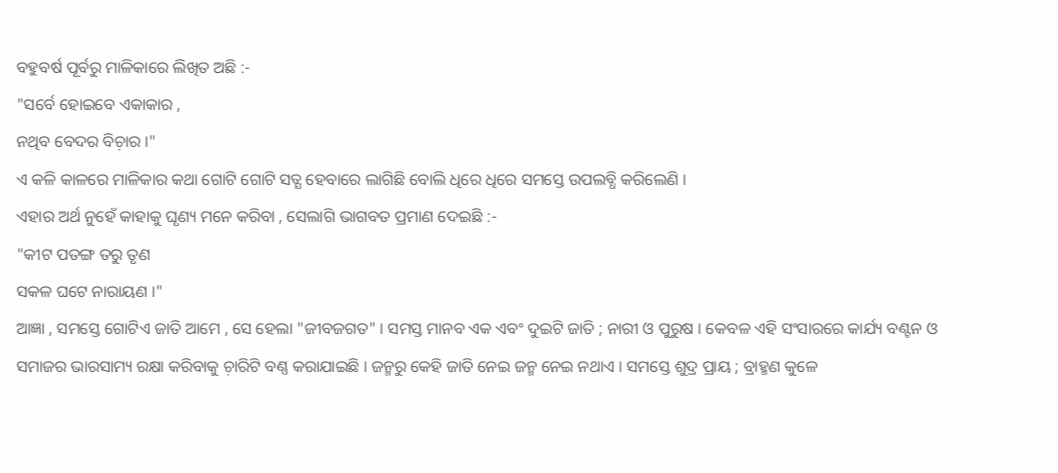ବହୁବର୍ଷ ପୂର୍ବରୁ ମାଳିକାରେ ଲିଖିତ ଅଛି :-
"ସର୍ବେ ହୋଇବେ ଏକାକାର ,
ନଥିବ ବେଦର ବିଚ଼ାର ।"
ଏ କଳି କାଳରେ ମାଳିକାର କଥା ଗୋଟି ଗୋଟି ସତ୍ଯ ହେବାରେ ଲାଗିଛି ବୋଲି ଧିରେ ଧିରେ ସମସ୍ତେ ଉପଲବ୍ଧି କରିଲେଣି ।
ଏହାର ଅର୍ଥ ନୁହେଁ କାହାକୁ ଘୃଣ୍ୟ ମନେ କରିବା , ସେଲାଗି ଭାଗବତ ପ୍ରମାଣ ଦେଇଛି :-
"କୀଟ ପତଙ୍ଗ ତରୁ ତୃଣ
ସକଳ ଘଟେ ନାରାୟଣ ।"
ଆଜ୍ଞା , ସମସ୍ତେ ଗୋଟିଏ ଜାତି ଆମେ , ସେ ହେଲା "ଜୀବଜଗତ" । ସମସ୍ତ ମାନବ ଏକ ଏବଂ ଦୁଇଟି ଜାତି ; ନାରୀ ଓ ପୁରୁଷ । କେବଳ ଏହି ସଂସାରରେ କାର୍ଯ୍ୟ ବଣ୍ଟନ ଓ ସମାଜର ଭାରସାମ୍ୟ ରକ୍ଷା କରିବାକୁ ଚ଼ାରିଟି ବଣ୍ଣ କରାଯାଇଛି । ଜନ୍ମରୁ କେହି ଜାତି ନେଇ ଜନ୍ମ ନେଇ ନଥାଏ । ସମସ୍ତେ ଶୁଦ୍ର ପ୍ରାୟ ; ବ୍ରାହ୍ମଣ କୁଳେ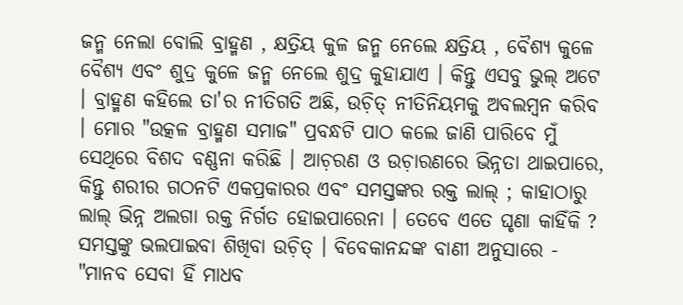ଜନ୍ମ ନେଲା ବୋଲି ବ୍ରାହ୍ମଣ , କ୍ଷତ୍ରିୟ କୁଳ ଜନ୍ମ ନେଲେ କ୍ଷତ୍ରିୟ , ବୈଶ୍ଯ କୁଳେ ବୈଶ୍ଯ ଏବଂ ଶୁଦ୍ର କୁଳେ ଜନ୍ମ ନେଲେ ଶୁଦ୍ର କୁହାଯାଏ । କିନ୍ତୁ ଏସବୁ ଭୁଲ୍ ଅଟେ । ବ୍ରାହ୍ମଣ କହିଲେ ତା'ର ନୀତିଗତି ଅଛି, ଉଚ଼ିତ୍ ନୀତିନିୟମକୁ ଅବଲମ୍ବନ କରିବ । ମୋର "ଉତ୍କଳ ବ୍ରାହ୍ମଣ ସମାଜ" ପ୍ରବନ୍ଧଟି ପାଠ କଲେ ଜାଣି ପାରିବେ ମୁଁ ସେଥିରେ ବିଶଦ ବଣ୍ଣନା କରିଛି । ଆଚ଼ରଣ ଓ ଉଚ଼ାରଣରେ ଭିନ୍ନତା ଥାଇପାରେ, କିନ୍ତୁ ଶରୀର ଗଠନଟି ଏକପ୍ରକାରର ଏବଂ ସମସ୍ତଙ୍କର ରକ୍ତ ଲାଲ୍ ; କାହାଠାରୁ ଲାଲ୍ ଭିନ୍ନ ଅଲଗା ରକ୍ତ ନିର୍ଗତ ହୋଇପାରେନା । ତେବେ ଏତେ ଘୃଣା କାହିଁକି ? ସମସ୍ତଙ୍କୁ ଭଲପାଇବା ଶିଖିବା ଉଚ଼ିତ୍ । ବିବେକାନନ୍ଦଙ୍କ ବାଣୀ ଅନୁସାରେ - "ମାନବ ସେବା ହିଁ ମାଧବ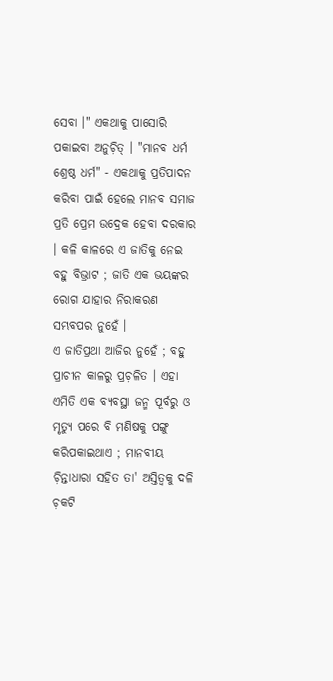ସେବା ।" ଏକଥାକୁ ପାସୋରି ପକାଇବା ଅନୁଚ଼ିତ୍ । "ମାନବ ଧର୍ମ ଶ୍ରେଷ୍ଠ ଧର୍ମ" - ଏକଥାକୁ ପ୍ରତିପାଦନ କରିବା ପାଇଁ ହେଲେ ମାନବ ସମାଜ ପ୍ରତି ପ୍ରେମ ଉଦ୍ରେକ ହେବା ଦରକାର । କଳି କାଳରେ ଏ ଜାତିକୁ ନେଇ ବହୁ ବିଭ୍ରାଟ ; ଜାତି ଏକ ଭୟଙ୍କର ରୋଗ ଯାହାର ନିରାକରଣ ସମ୍ଭବପର ନୁହେଁ ।
ଏ ଜାତିପ୍ରଥା ଆଜିର ନୁହେଁ ; ବହୁ ପ୍ରାଚୀନ କାଳରୁ ପ୍ରଚ଼ଳିତ । ଏହା ଏମିତି ଏକ ବ୍ଯବସ୍ଥା ଜନ୍ମ ପୂର୍ବରୁ ଓ ମୃତ୍ଯୁ ପରେ ବି ମଣିଷକୁ ପଙ୍ଗୁ କରିପକାଇଥାଏ ; ମାନବୀୟ ଚ଼ିନ୍ତାଧାରା ସହିତ ତା' ଅସ୍ତିତ୍ବକୁ ଦଳି ଚ଼କଟି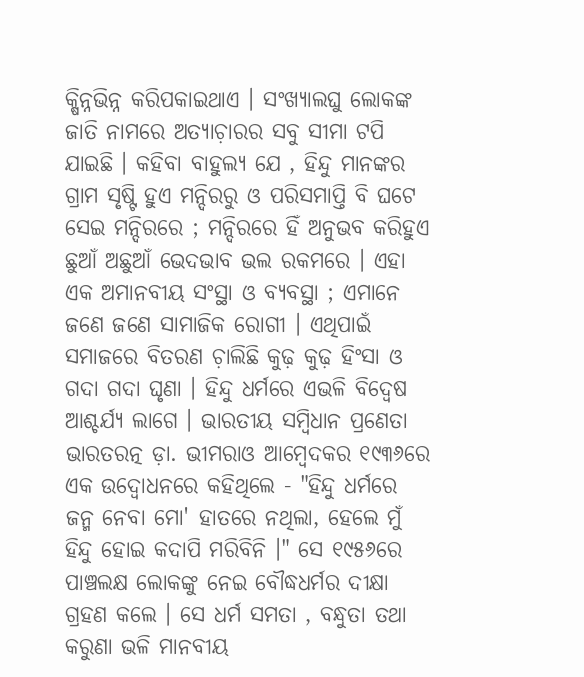କ୍ଷିନ୍ନଭିନ୍ନ କରିପକାଇଥାଏ । ସଂଖ୍ଯାଲଘୁ ଲୋକଙ୍କ ଜାତି ନାମରେ ଅତ୍ଯାଚ଼ାରର ସବୁ ସୀମା ଟପି ଯାଇଛି । କହିବା ବାହୁଲ୍ୟ ଯେ , ହିନ୍ଦୁ ମାନଙ୍କର ଗ୍ରାମ ସୃଷ୍ଟି ହୁଏ ମନ୍ଦିରରୁ ଓ ପରିସମାପ୍ତି ବି ଘଟେ ସେଇ ମନ୍ଦିରରେ ; ମନ୍ଦିରରେ ହିଁ ଅନୁଭବ କରିହୁଏ ଛୁଆଁ ଅଛୁଆଁ ଭେଦଭାବ ଭଲ ରକମରେ । ଏହା ଏକ ଅମାନବୀୟ ସଂସ୍ଥା ଓ ବ୍ଯବସ୍ଥା ; ଏମାନେ ଜଣେ ଜଣେ ସାମାଜିକ ରୋଗୀ । ଏଥିପାଇଁ ସମାଜରେ ବିତରଣ ଚ଼ାଲିଛି କୁଢ଼ କୁଢ଼ ହିଂସା ଓ ଗଦା ଗଦା ଘୃଣା । ହିନ୍ଦୁ ଧର୍ମରେ ଏଭଳି ବିଦ୍ବେଷ ଆଶ୍ଚର୍ଯ୍ୟ ଲାଗେ । ଭାରତୀୟ ସମ୍ବିଧାନ ପ୍ରଣେତା ଭାରତରତ୍ନ ଡ଼ା. ଭୀମରାଓ ଆମ୍ବେଦକର ୧୯୩୬ରେ ଏକ ଉଦ୍ବୋଧନରେ କହିଥିଲେ - "ହିନ୍ଦୁ ଧର୍ମରେ ଜନ୍ମ ନେବା ମୋ' ହାତରେ ନଥିଲା, ହେଲେ ମୁଁ ହିନ୍ଦୁ ହୋଇ କଦାପି ମରିବିନି ।" ସେ ୧୯୫୬ରେ ପାଞ୍ଚଲକ୍ଷ ଲୋକଙ୍କୁ ନେଇ ବୌଦ୍ଧଧର୍ମର ଦୀକ୍ଷା ଗ୍ରହଣ କଲେ । ସେ ଧର୍ମ ସମତା , ବନ୍ଧୁତା ତଥା କରୁଣା ଭଳି ମାନବୀୟ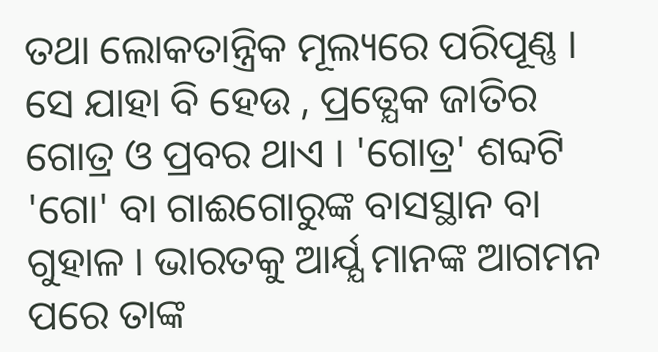ତଥା ଲୋକତାନ୍ତ୍ରିକ ମୂଲ୍ୟରେ ପରିପୂଣ୍ଣ ।
ସେ ଯାହା ବି ହେଉ , ପ୍ରତ୍ଯେକ ଜାତିର ଗୋତ୍ର ଓ ପ୍ରବର ଥାଏ । 'ଗୋତ୍ର' ଶବ୍ଦଟି 'ଗୋ' ବା ଗାଈଗୋରୁଙ୍କ ବାସସ୍ଥାନ ବା ଗୁହାଳ । ଭାରତକୁ ଆର୍ଯ୍ଯ ମାନଙ୍କ ଆଗମନ ପରେ ତାଙ୍କ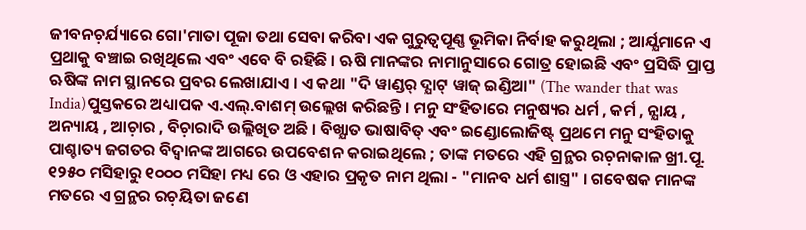ଜୀବନଚ଼ର୍ଯ୍ୟାରେ ଗୋ'ମାତା ପୂଜା ତଥା ସେବା କରିବା ଏକ ଗୁରୁତ୍ୱପୂଣ୍ଣ ଭୂମିକା ନିର୍ବାହ କରୁଥିଲା ; ଆର୍ଯ୍ଯମାନେ ଏ ପ୍ରଥାକୁ ବଞ୍ଚାଇ ରଖିଥିଲେ ଏବଂ ଏବେ ବି ରହିଛି । ଋଷି ମାନଙ୍କର ନାମାନୁସାରେ ଗୋତ୍ର ହୋଇଛି ଏବଂ ପ୍ରସିଦ୍ଧି ପ୍ରାପ୍ତ ଋଷିଙ୍କ ନାମ ସ୍ଥାନରେ ପ୍ରବର ଲେଖାଯାଏ । ଏ କଥା "ଦି ୱାଣ୍ଡର୍ ଦ୍ଯାଟ୍ ୱାଜ୍ ଇଣ୍ଡିଆ" (The wander that was India)ପୁସ୍ତକରେ ଅଧ୍ୟାପକ ଏ.ଏଲ୍.ବାଶମ୍ ଉଲ୍ଲେଖ କରିଛନ୍ତି । ମନୁ ସଂହିତାରେ ମନୁଷ୍ୟର ଧର୍ମ , କର୍ମ , ନ୍ଯାୟ , ଅନ୍ୟାୟ , ଆଚ଼ାର , ବିଚ଼ାରାଦି ଉଲ୍ଲିଖିତ ଅଛି । ବିଖ୍ଯାତ ଭାଷାବିତ୍ ଏବଂ ଇଣ୍ଡୋଲୋଜିଷ୍ଟ୍ ପ୍ରଥମେ ମନୁ ସଂହିତାକୁ ପାଶ୍ଚାତ୍ୟ ଜଗତର ବିଦ୍ବାନଙ୍କ ଆଗରେ ଉପବେଶନ କରାଇଥିଲେ ; ତାଙ୍କ ମତରେ ଏହି ଗ୍ରନ୍ଥର ରଚ଼ନାକାଳ ଖ୍ରୀ.ପୂ. ୧୨୫୦ ମସିହାରୁ ୧୦୦୦ ମସିହା ମଧ୍ୟ ରେ ଓ ଏହାର ପ୍ରକୃତ ନାମ ଥିଲା - "ମାନବ ଧର୍ମ ଶାସ୍ତ୍ର" । ଗବେଷକ ମାନଙ୍କ ମତରେ ଏ ଗ୍ରନ୍ଥର ରଚ଼ୟିତା ଜଣେ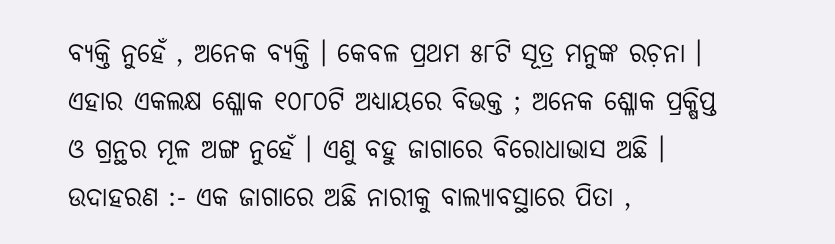ବ୍ଯକ୍ତି ନୁହେଁ , ଅନେକ ବ୍ଯକ୍ତି । କେବଳ ପ୍ରଥମ ୫୮ଟି ସୂତ୍ର ମନୁଙ୍କ ରଚ଼ନା । ଏହାର ଏକଲକ୍ଷ ଶ୍ଳୋକ ୧୦୮୦ଟି ଅଧ୍ୟାୟରେ ବିଭକ୍ତ ; ଅନେକ ଶ୍ଳୋକ ପ୍ରକ୍ଷିପ୍ତ ଓ ଗ୍ରନ୍ଥର ମୂଳ ଅଙ୍ଗ ନୁହେଁ । ଏଣୁ ବହୁ ଜାଗାରେ ବିରୋଧାଭାସ ଅଛି । ଉଦାହରଣ :- ଏକ ଜାଗାରେ ଅଛି ନାରୀକୁ ବାଲ୍ଯାବସ୍ଥାରେ ପିତା ,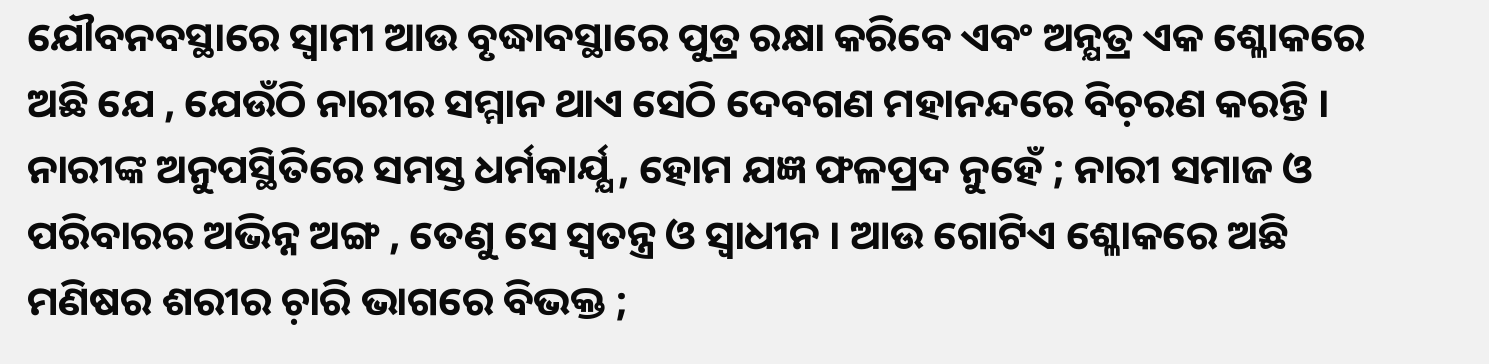ଯୌବନବସ୍ଥାରେ ସ୍ବାମୀ ଆଉ ବୃଦ୍ଧାବସ୍ଥାରେ ପୁତ୍ର ରକ୍ଷା କରିବେ ଏବଂ ଅନ୍ଯତ୍ର ଏକ ଶ୍ଳୋକରେ ଅଛି ଯେ , ଯେଉଁଠି ନାରୀର ସମ୍ମାନ ଥାଏ ସେଠି ଦେବଗଣ ମହାନନ୍ଦରେ ବିଚ଼ରଣ କରନ୍ତି । ନାରୀଙ୍କ ଅନୁପସ୍ଥିତିରେ ସମସ୍ତ ଧର୍ମକାର୍ଯ୍ଯ , ହୋମ ଯଜ୍ଞ ଫଳପ୍ରଦ ନୁହେଁ ; ନାରୀ ସମାଜ ଓ ପରିବାରର ଅଭିନ୍ନ ଅଙ୍ଗ , ତେଣୁ ସେ ସ୍ବତନ୍ତ୍ର ଓ ସ୍ବାଧୀନ । ଆଉ ଗୋଟିଏ ଶ୍ଳୋକରେ ଅଛି ମଣିଷର ଶରୀର ଚ଼ାରି ଭାଗରେ ବିଭକ୍ତ ;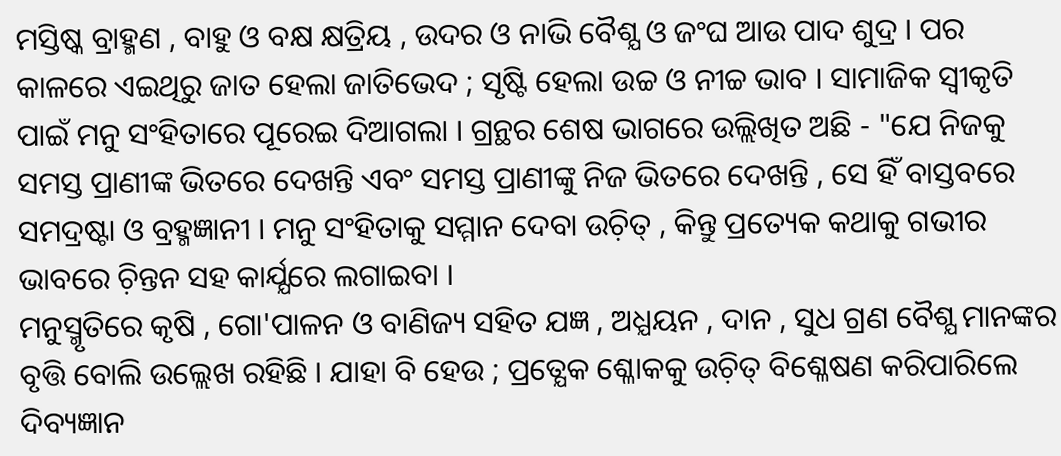ମସ୍ତିଷ୍କ ବ୍ରାହ୍ମଣ , ବାହୁ ଓ ବକ୍ଷ କ୍ଷତ୍ରିୟ , ଉଦର ଓ ନାଭି ବୈଶ୍ଯ ଓ ଜଂଘ ଆଉ ପାଦ ଶୁଦ୍ର । ପର କାଳରେ ଏଇଥିରୁ ଜାତ ହେଲା ଜାତିଭେଦ ; ସୃଷ୍ଟି ହେଲା ଉଚ୍ଚ ଓ ନୀଚ୍ଚ ଭାବ । ସାମାଜିକ ସ୍ବୀକୃତି ପାଇଁ ମନୁ ସଂହିତାରେ ପୂରେଇ ଦିଆଗଲା । ଗ୍ରନ୍ଥର ଶେଷ ଭାଗରେ ଉଲ୍ଲିଖିତ ଅଛି - "ଯେ ନିଜକୁ ସମସ୍ତ ପ୍ରାଣୀଙ୍କ ଭିତରେ ଦେଖନ୍ତି ଏବଂ ସମସ୍ତ ପ୍ରାଣୀଙ୍କୁ ନିଜ ଭିତରେ ଦେଖନ୍ତି , ସେ ହିଁ ବାସ୍ତବରେ ସମଦ୍ରଷ୍ଟା ଓ ବ୍ରହ୍ମଜ୍ଞାନୀ । ମନୁ ସଂହିତାକୁ ସମ୍ମାନ ଦେବା ଉଚ଼ିତ୍ , କିନ୍ତୁ ପ୍ରତ୍ୟେକ କଥାକୁ ଗଭୀର ଭାବରେ ଚ଼ିନ୍ତନ ସହ କାର୍ଯ୍ଯରେ ଲଗାଇବା ।
ମନୁସ୍ମୃତିରେ କୃଷି , ଗୋ'ପାଳନ ଓ ବାଣିଜ୍ୟ ସହିତ ଯଜ୍ଞ , ଅଧ୍ଯୟନ , ଦାନ , ସୁଧ ଗ୍ରଣ ବୈଶ୍ଯ ମାନଙ୍କର ବୃତ୍ତି ବୋଲି ଉଲ୍ଲେଖ ରହିଛି । ଯାହା ବି ହେଉ ; ପ୍ରତ୍ଯେକ ଶ୍ଳୋକକୁ ଉଚ଼ିତ୍ ବିଶ୍ଳେଷଣ କରିପାରିଲେ ଦିବ୍ୟଜ୍ଞାନ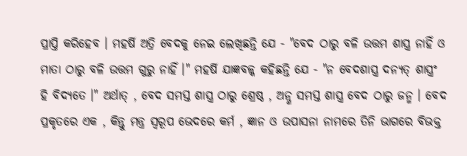ପ୍ରାପ୍ତି କରିହେବ । ମହର୍ଷି ଅତ୍ରି ବେଦକୁ ନେଇ ଲେଖିଛନ୍ତି ଯେ - "ବେଦ ଠାରୁ ବଳି ଉତ୍ତମ ଶାସ୍ତ୍ର ନାହିଁ ଓ ମାତା ଠାରୁ ବଳି ଉତ୍ତମ ଗୁରୁ ନାହିଁ ।" ମହର୍ଷି ଯାଜ୍ଞବଳ୍କ କହିଛନ୍ତି ଯେ - "ନ ବେଦଶାସ୍ତ୍ର ଦନ୍ଯତ୍ ଶାସ୍ତ୍ରଂ ହି ବିଦ୍ଯତେ ।" ଅର୍ଥାତ୍ , ବେଦ ସମସ୍ତ ଶାସ୍ତ୍ର ଠାରୁ ଶ୍ରେଷ୍ଠ , ଅନ୍ଣ ସମସ୍ତ ଶାସ୍ତ୍ର ବେଦ ଠାରୁ ଜନ୍ମ । ବେଦ ପ୍ରକୃତରେ ଏକ , କିନ୍ତୁ ମନ୍ତ୍ର ସ୍ବରୂପ ଭେଦରେ କର୍ମ , ଜ୍ଞାନ ଓ ଉପାସନା ନାମରେ ତିନି ଭାଗରେ ବିଭକ୍ତ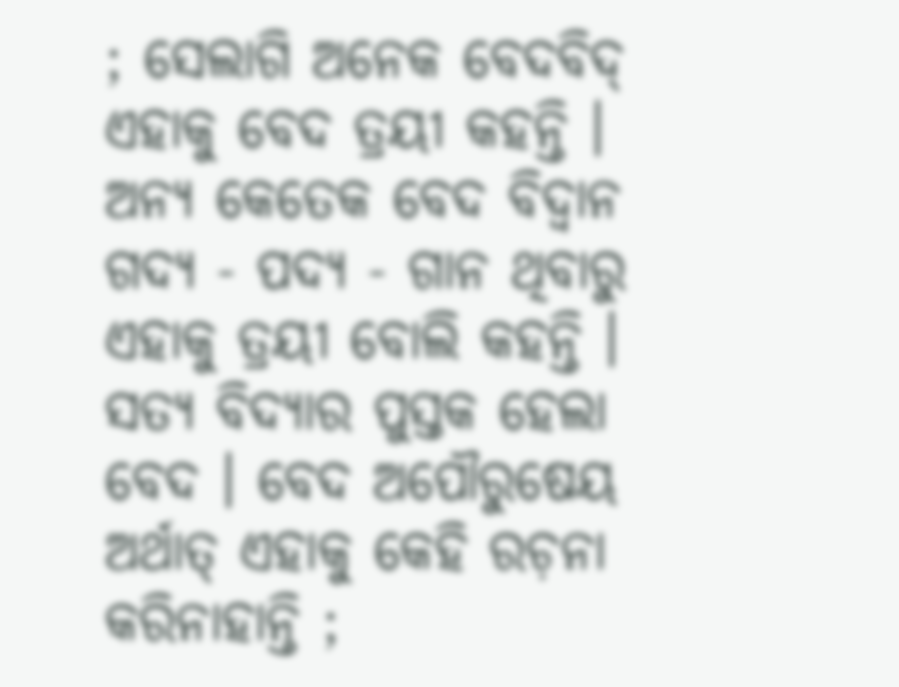; ସେଲାଗି ଅନେକ ବେଦବିଦ୍ ଏହାକୁ ବେଦ ତ୍ରୟୀ କହନ୍ତି । ଅନ୍ୟ କେତେକ ବେଦ ବିଦ୍ବାନ ଗଦ୍ଯ - ପଦ୍ଯ - ଗାନ ଥିବାରୁ ଏହାକୁ ତ୍ରୟୀ ବୋଲି କହନ୍ତି । ସତ୍ଯ ବିଦ୍ଯାର ପୁସ୍ତକ ହେଲା ବେଦ । ବେଦ ଅପୌରୁଷେୟ ଅର୍ଥାତ୍ ଏହାକୁ କେହି ରଚ଼ନା କରିନାହାନ୍ତି ;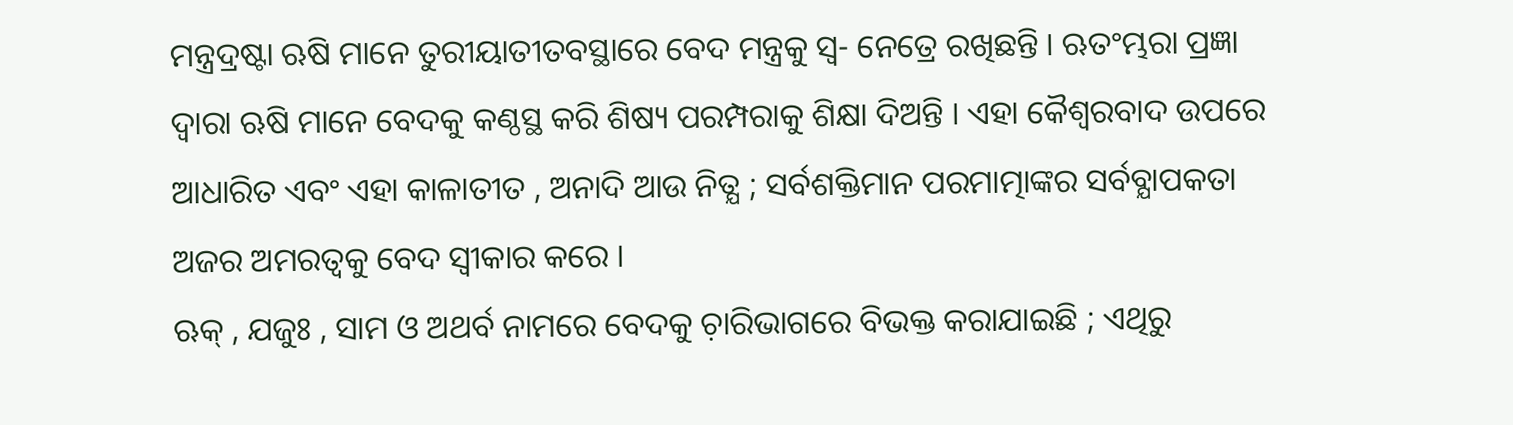ମନ୍ତ୍ରଦ୍ରଷ୍ଟା ଋଷି ମାନେ ତୁରୀୟାତୀତବସ୍ଥାରେ ବେଦ ମନ୍ତ୍ରକୁ ସ୍ବ- ନେତ୍ରେ ରଖିଛନ୍ତି । ଋତଂମ୍ଭରା ପ୍ରଜ୍ଞା ଦ୍ବାରା ଋଷି ମାନେ ବେଦକୁ କଣ୍ଠସ୍ଥ କରି ଶିଷ୍ୟ ପରମ୍ପରାକୁ ଶିକ୍ଷା ଦିଅନ୍ତି । ଏହା କୈଶ୍ବରବାଦ ଉପରେ ଆଧାରିତ ଏବଂ ଏହା କାଳାତୀତ , ଅନାଦି ଆଉ ନିତ୍ଯ ; ସର୍ବଶକ୍ତିମାନ ପରମାତ୍ମାଙ୍କର ସର୍ବବ୍ଯାପକତା ଅଜର ଅମରତ୍ବକୁ ବେଦ ସ୍ବୀକାର କରେ ।
ଋକ୍ , ଯଜୁଃ , ସାମ ଓ ଅଥର୍ବ ନାମରେ ବେଦକୁ ଚ଼ାରିଭାଗରେ ବିଭକ୍ତ କରାଯାଇଛି ; ଏଥିରୁ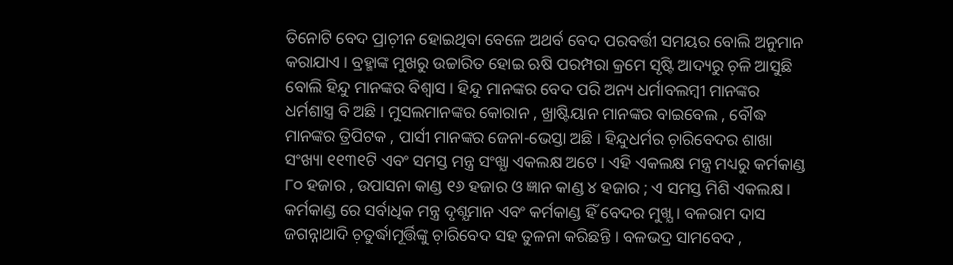ତିନୋଟି ବେଦ ପ୍ରାଚ଼ୀନ ହୋଇଥିବା ବେଳେ ଅଥର୍ବ ବେଦ ପରବର୍ତ୍ତୀ ସମୟର ବୋଲି ଅନୁମାନ କରାଯାଏ । ବ୍ରହ୍ମାଙ୍କ ମୁଖରୁ ଉଚ୍ଚାରିତ ହୋଇ ଋଷି ପରମ୍ପରା କ୍ରମେ ସୃଷ୍ଟି ଆଦ୍ୟରୁ ଚ଼ଳି ଆସୁଛି ବୋଲି ହିନ୍ଦୁ ମାନଙ୍କର ବିଶ୍ବାସ । ହିନ୍ଦୁ ମାନଙ୍କର ବେଦ ପରି ଅନ୍ୟ ଧର୍ମାବଲମ୍ବୀ ମାନଙ୍କର ଧର୍ମଶାସ୍ତ୍ର ବି ଅଛି । ମୁସଲମାନଙ୍କର କୋରାନ , ଖ୍ରାଷ୍ଟିୟାନ ମାନଙ୍କର ବାଇବେଲ , ବୌଦ୍ଧ ମାନଙ୍କର ତ୍ରିପିଟକ , ପାର୍ସୀ ମାନଙ୍କର ଜେନା-ଭେସ୍ତା ଅଛି । ହିନ୍ଦୁଧର୍ମର ଚ଼ାରିବେଦର ଶାଖା ସଂଖ୍ୟା ୧୧୩୧ଟି ଏବଂ ସମସ୍ତ ମନ୍ତ୍ର ସଂଖ୍ଯା ଏକଲକ୍ଷ ଅଟେ । ଏହି ଏକଲକ୍ଷ ମନ୍ତ୍ର ମଧ୍ୟରୁ କର୍ମକାଣ୍ଡ ୮୦ ହଜାର , ଉପାସନା କାଣ୍ଡ ୧୬ ହଜାର ଓ ଜ୍ଞାନ କାଣ୍ଡ ୪ ହଜାର ; ଏ ସମସ୍ତ ମିଶି ଏକଲକ୍ଷ । କର୍ମକାଣ୍ଡ ରେ ସର୍ବାଧିକ ମନ୍ତ୍ର ଦୃଶ୍ଯମାନ ଏବଂ କର୍ମକାଣ୍ଡ ହିଁ ବେଦର ମୁଖ୍ଯ । ବଳରାମ ଦାସ ଜଗନ୍ନାଥାଦି ଚ଼ତୁର୍ଦ୍ଧାମୂର୍ତ୍ତିଙ୍କୁ ଚ଼ାରିବେଦ ସହ ତୁଳନା କରିଛନ୍ତି । ବଳଭଦ୍ର ସାମବେଦ ,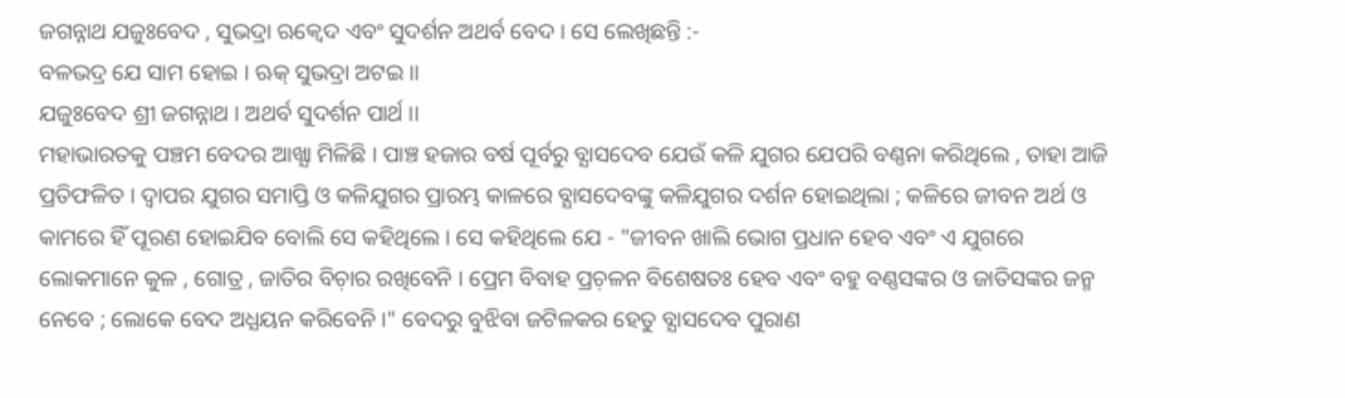ଜଗନ୍ନାଥ ଯଜୁଃବେଦ , ସୁଭଦ୍ରା ଋକ୍ବେଦ ଏବଂ ସୁଦର୍ଶନ ଅଥର୍ବ ବେଦ । ସେ ଲେଖିଛନ୍ତି :-
ବଳଭଦ୍ର ଯେ ସାମ ହୋଇ । ଋକ୍ ସୁଭଦ୍ରା ଅଟଇ ।।
ଯଜୁଃବେଦ ଶ୍ରୀ ଜଗନ୍ନାଥ । ଅଥର୍ବ ସୁଦର୍ଶନ ପାର୍ଥ ।।
ମହାଭାରତକୁ ପଞ୍ଚମ ବେଦର ଆଖ୍ଯା ମିଳିଛି । ପାଞ୍ଚ ହଜାର ବର୍ଷ ପୂର୍ବରୁ ବ୍ଯାସଦେବ ଯେଉଁ କଳି ଯୁଗର ଯେପରି ବଣ୍ଣନା କରିଥିଲେ , ତାହା ଆଜି ପ୍ରତିଫଳିତ । ଦ୍ବାପର ଯୁଗର ସମାପ୍ତି ଓ କଳିଯୁଗର ପ୍ରାରମ୍ଭ କାଳରେ ବ୍ଯାସଦେବଙ୍କୁ କଳିଯୁଗର ଦର୍ଶନ ହୋଇଥିଲା ; କଳିରେ ଜୀବନ ଅର୍ଥ ଓ କାମରେ ହିଁ ପୂରଣ ହୋଇଯିବ ବୋଲି ସେ କହିଥିଲେ । ସେ କହିଥିଲେ ଯେ - "ଜୀବନ ଖାଲି ଭୋଗ ପ୍ରଧାନ ହେବ ଏବଂ ଏ ଯୁଗରେ ଲୋକମାନେ କୁଳ , ଗୋତ୍ର , ଜାତିର ବିଚ଼ାର ରଖିବେନି । ପ୍ରେମ ବିବାହ ପ୍ରଚ଼ଳନ ବିଶେଷତଃ ହେବ ଏବଂ ବହୁ ବଣ୍ଣସଙ୍କର ଓ ଜାତିସଙ୍କର ଜନ୍ମ ନେବେ ; ଲୋକେ ବେଦ ଅଧ୍ଯୟନ କରିବେନି ।" ବେଦରୁ ବୁଝିବା ଜଟିଳକର ହେତୁ ବ୍ଯାସଦେବ ପୁରାଣ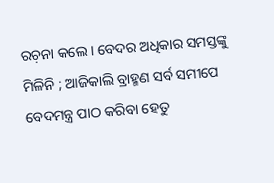ରଚ଼ନା କଲେ । ବେଦର ଅଧିକାର ସମସ୍ତଙ୍କୁ ମିଳିନି ; ଆଜିକାଲି ବ୍ରାହ୍ମଣ ସର୍ବ ସମୀପେ ବେଦମନ୍ତ୍ର ପାଠ କରିବା ହେତୁ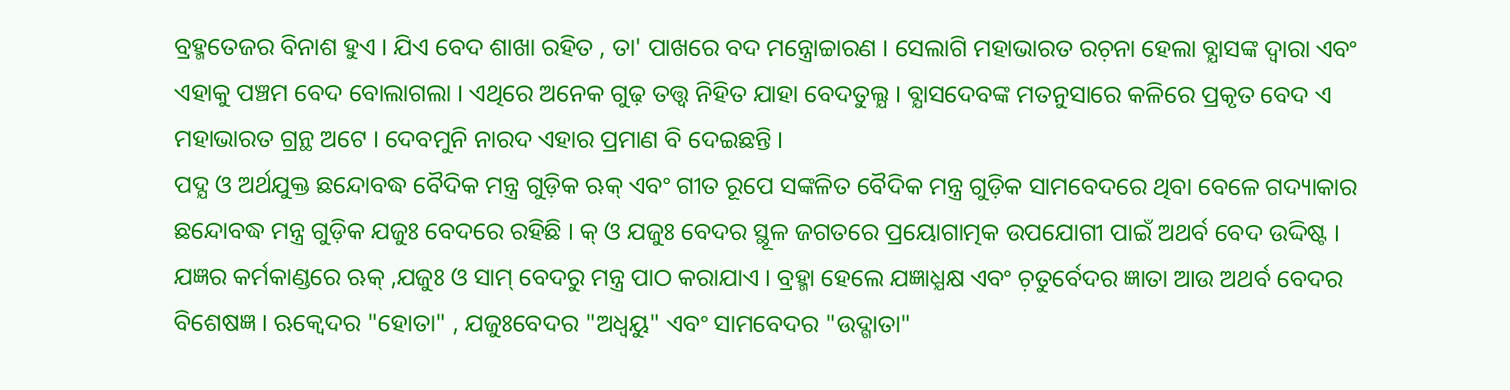ବ୍ରହ୍ମତେଜର ବିନାଶ ହୁଏ । ଯିଏ ବେଦ ଶାଖା ରହିତ , ତା' ପାଖରେ ବଦ ମନ୍ତ୍ରୋଚ୍ଚାରଣ । ସେଲାଗି ମହାଭାରତ ରଚ଼ନା ହେଲା ବ୍ଯାସଙ୍କ ଦ୍ବାରା ଏବଂ ଏହାକୁ ପଞ୍ଚମ ବେଦ ବୋଲାଗଲା । ଏଥିରେ ଅନେକ ଗୁଢ଼ ତତ୍ତ୍ବ ନିହିତ ଯାହା ବେଦତୁଲ୍ଯ । ବ୍ଯାସଦେବଙ୍କ ମତନୁସାରେ କଳିରେ ପ୍ରକୃତ ବେଦ ଏ ମହାଭାରତ ଗ୍ରନ୍ଥ ଅଟେ । ଦେବମୁନି ନାରଦ ଏହାର ପ୍ରମାଣ ବି ଦେଇଛନ୍ତି ।
ପଦ୍ଯ ଓ ଅର୍ଥଯୁକ୍ତ ଛନ୍ଦୋବଦ୍ଧ ବୈଦିକ ମନ୍ତ୍ର ଗୁଡ଼ିକ ଋକ୍ ଏବଂ ଗୀତ ରୂପେ ସଙ୍କଳିତ ବୈଦିକ ମନ୍ତ୍ର ଗୁଡ଼ିକ ସାମବେଦରେ ଥିବା ବେଳେ ଗଦ୍ୟାକାର ଛନ୍ଦୋବଦ୍ଧ ମନ୍ତ୍ର ଗୁଡ଼ିକ ଯଜୁଃ ବେଦରେ ରହିଛି । କ୍ ଓ ଯଜୁଃ ବେଦର ସ୍ଥୂଳ ଜଗତରେ ପ୍ରୟୋଗାତ୍ମକ ଉପଯୋଗୀ ପାଇଁ ଅଥର୍ବ ବେଦ ଉଦ୍ଦିଷ୍ଟ । ଯଜ୍ଞର କର୍ମକାଣ୍ଡରେ ଋକ୍ ,ଯଜୁଃ ଓ ସାମ୍ ବେଦରୁ ମନ୍ତ୍ର ପାଠ କରାଯାଏ । ବ୍ରହ୍ମା ହେଲେ ଯଜ୍ଞାଧ୍ଯକ୍ଷ ଏବଂ ଚ଼ତୁର୍ବେଦର ଜ୍ଞାତା ଆଉ ଅଥର୍ବ ବେଦର ବିଶେଷଜ୍ଞ । ଋକ୍ବେଦର "ହୋତା" , ଯଜୁଃବେଦର "ଅଧ୍ବୟୁ" ଏବଂ ସାମବେଦର "ଉଦ୍ଗାତା"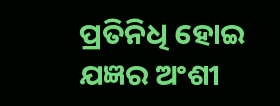ପ୍ରତିନିଧି ହୋଇ ଯଜ୍ଞର ଅଂଶୀ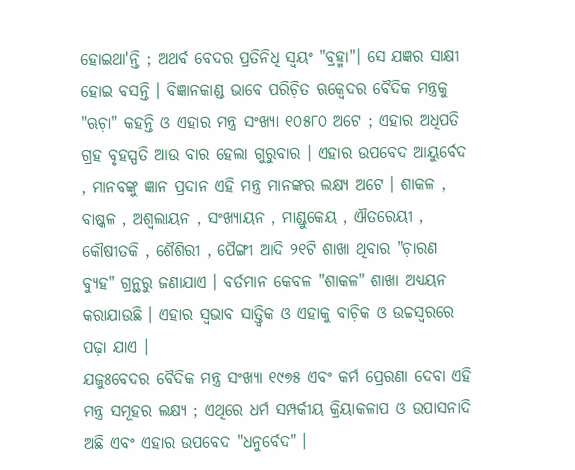ହୋଇଥା'ନ୍ତି ; ଅଥର୍ବ ବେଦର ପ୍ରତିନିଧି ସ୍ବୟଂ "ବ୍ରହ୍ମା"। ସେ ଯଜ୍ଞର ସାକ୍ଷୀ ହୋଇ ବସନ୍ତି । ବିଜ୍ଞାନକାଣ୍ଡ ଭାବେ ପରିଚ଼ିତ ଋକ୍ବେଦର ବୈଦିକ ମନ୍ତ୍ରକୁ "ଋଚ଼ା" କହନ୍ତି ଓ ଏହାର ମନ୍ତ୍ର ସଂଖ୍ଯା ୧୦୫୮୦ ଅଟେ ; ଏହାର ଅଧିପତି ଗ୍ରହ ବୃହସ୍ପତି ଆଉ ବାର ହେଲା ଗୁରୁବାର । ଏହାର ଉପବେଦ ଆୟୁର୍ବେଦ , ମାନବଙ୍କୁ ଜ୍ଞାନ ପ୍ରଦାନ ଏହି ମନ୍ତ୍ର ମାନଙ୍କର ଲକ୍ଷ୍ଯ ଅଟେ । ଶାକଳ , ବାଷ୍କଳ , ଅଶ୍ବଲାୟନ , ସଂଖ୍ଯାୟନ , ମାଣ୍ଡୁକେୟ , ଐତରେୟୀ , କୌଷୀତକି , ଶୈଶିରୀ , ପୈଙ୍ଗୀ ଆଦି ୨୧ଟି ଶାଖା ଥିବାର "ଚ଼ାରଣ ବ୍ଯୁହ" ଗ୍ରନ୍ଥରୁ ଜଣାଯାଏ । ବର୍ତମାନ କେବଳ "ଶାକଳ" ଶାଖା ଅଧ୍ଯୟନ କରାଯାଉଛି । ଏହାର ସ୍ବଭାବ ସାତ୍ତ୍ବିକ ଓ ଏହାକୁ ବାଚ଼ିକ ଓ ଉଚ୍ଚସ୍ବରରେ ପଢ଼ା ଯାଏ ।
ଯଜୁଃବେଦର ବୈଦିକ ମନ୍ତ୍ର ସଂଖ୍ଯା ୧୯୭୫ ଏବଂ କର୍ମ ପ୍ରେରଣା ଦେବା ଏହି ମନ୍ତ୍ର ସମୂହର ଲକ୍ଷ୍ଯ ; ଏଥିରେ ଧର୍ମ ସମ୍ପର୍କୀୟ କ୍ରିୟାକଳାପ ଓ ଉପାସନାଦି ଅଛି ଏବଂ ଏହାର ଉପବେଦ "ଧନୁର୍ବେଦ" ।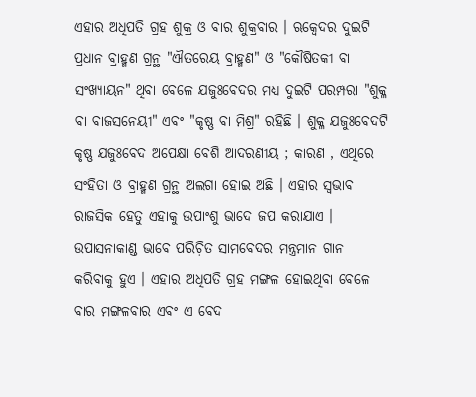ଏହାର ଅଧିପତି ଗ୍ରହ ଶୁକ୍ର ଓ ବାର ଶୁକ୍ରବାର । ଋକ୍ବେଦର ଦୁଇଟି ପ୍ରଧାନ ବ୍ରାହ୍ମଣ ଗ୍ରନ୍ଥ "ଐତରେୟ ବ୍ରାହ୍ମଣ" ଓ "କୌଷିତକୀ ବା ସଂଖ୍ଯାୟନ" ଥିବା ବେଳେ ଯଜୁଃବେଦର ମଧ୍ୟ ଦୁଇଟି ପରମ୍ପରା "ଶୁକ୍ଳ ବା ବାଜସନେୟୀ" ଏବଂ "କୃଷ୍ଣ ବା ମିଶ୍ର" ରହିଛି । ଶୁକ୍ଳ ଯଜୁଃବେଦଟି କୃଷ୍ଣ ଯଜୁଃବେଦ ଅପେକ୍ଷା ବେଶି ଆଦରଣୀୟ ; କାରଣ , ଏଥିରେ ସଂହିତା ଓ ବ୍ରାହ୍ମଣ ଗ୍ରନ୍ଥ ଅଲଗା ହୋଇ ଅଛି । ଏହାର ସ୍ବଭାବ ରାଜସିକ ହେତୁ ଏହାକୁ ଉପାଂଶୁ ଭାଦେ ଜପ କରାଯାଏ । ଉପାସନାକାଣ୍ଡ ଭାବେ ପରିଚ଼ିତ ସାମବେଦର ମନ୍ତ୍ରମାନ ଗାନ କରିବାକୁ ହୁଏ । ଏହାର ଅଧିପତି ଗ୍ରହ ମଙ୍ଗଳ ହୋଇଥିବା ବେଳେ ବାର ମଙ୍ଗଳବାର ଏବଂ ଏ ବେଦ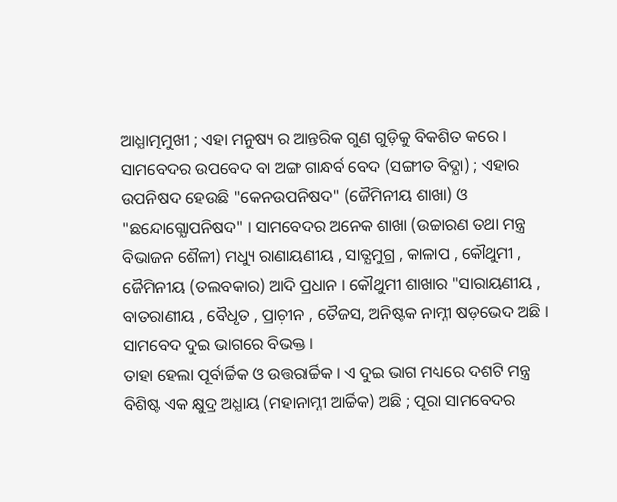ଆଧ୍ଯାତ୍ମମୁଖୀ ; ଏହା ମନୁଷ୍ୟ ର ଆନ୍ତରିକ ଗୁଣ ଗୁଡ଼ିକୁ ବିକଶିତ କରେ । ସାମବେଦର ଉପବେଦ ବା ଅଙ୍ଗ ଗାନ୍ଧର୍ବ ବେଦ (ସଙ୍ଗୀତ ବିଦ୍ଯା) ; ଏହାର ଉପନିଷଦ ହେଉଛି "କେନଉପନିଷଦ" (ଜୈମିନୀୟ ଶାଖା) ଓ "ଛନ୍ଦୋଗ୍ଯୋପନିଷଦ" । ସାମବେଦର ଅନେକ ଶାଖା (ଉଚ୍ଚାରଣ ତଥା ମନ୍ତ୍ର ବିଭାଜନ ଶୈଳୀ) ମଧ୍ୟୁ ରାଣାୟଣୀୟ , ସାତ୍ଯମୁଗ୍ର , କାଳାପ , କୌଥୁମୀ , ଜୈମିନୀୟ (ତଲବକାର) ଆଦି ପ୍ରଧାନ । କୌଥୁମୀ ଶାଖାର "ସାରାୟଣୀୟ , ବାତରାଣୀୟ , ବୈଧୃତ , ପ୍ରାଚ଼ୀନ , ତୈଜସ, ଅନିଷ୍ଟକ ନାମ୍ନୀ ଷଡ଼ଭେଦ ଅଛି । ସାମବେଦ ଦୁଇ ଭାଗରେ ବିଭକ୍ତ ।
ତାହା ହେଲା ପୂର୍ବାର୍ଚ୍ଚିକ ଓ ଉତ୍ତରାର୍ଚ୍ଚିକ । ଏ ଦୁଇ ଭାଗ ମଧ୍ୟରେ ଦଶଟି ମନ୍ତ୍ର ବିଶିଷ୍ଟ ଏକ କ୍ଷୁଦ୍ର ଅଧ୍ଯାୟ (ମହାନାମ୍ନୀ ଆର୍ଚ୍ଚିକ) ଅଛି ; ପୂରା ସାମବେଦର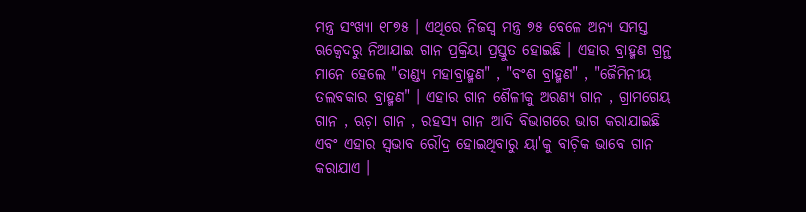ମନ୍ତ୍ର ସଂଖ୍ଯା ୧୮୭୫ । ଏଥିରେ ନିଜସ୍ବ ମନ୍ତ୍ର ୭୫ ବେଳେ ଅନ୍ଯ ସମସ୍ତ ଋକ୍ବେଦରୁ ନିଆଯାଇ ଗାନ ପ୍ରକ୍ରିୟା ପ୍ରସ୍ତୁତ ହୋଇଛି । ଏହାର ବ୍ରାହ୍ମଣ ଗ୍ରନ୍ଥ ମାନେ ହେଲେ "ତାଣ୍ଡ୍ଯ ମହାବ୍ରାହ୍ମଣ" , "ବଂଶ ବ୍ରାହ୍ମଣ" , "ଜୈମିନୀୟ ତଲବକାର ବ୍ରାହ୍ମଣ" । ଏହାର ଗାନ ଶୈଳୀକୁ ଅରଣ୍ଯ ଗାନ , ଗ୍ରାମଗେୟ ଗାନ , ଋଚ଼ା ଗାନ , ରହସ୍ୟ ଗାନ ଆଦି ବିଭାଗରେ ଭାଗ କରାଯାଇଛି ଏବଂ ଏହାର ସ୍ବଭାବ ରୌଦ୍ର ହୋଇଥିବାରୁ ୟା'କୁ ବାଚ଼ିକ ଭାବେ ଗାନ କରାଯାଏ ।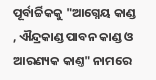ପୂର୍ବାର୍ଚ୍ଚିକକୁ "ଆଗ୍ନେୟ କାଣ୍ଡ , ଐନ୍ଦ୍ରକାଣ୍ଡ ପାବନ କାଣ୍ଡ ଓ ଆରଣ୍ୟକ କାଣ୍ତ" ନାମରେ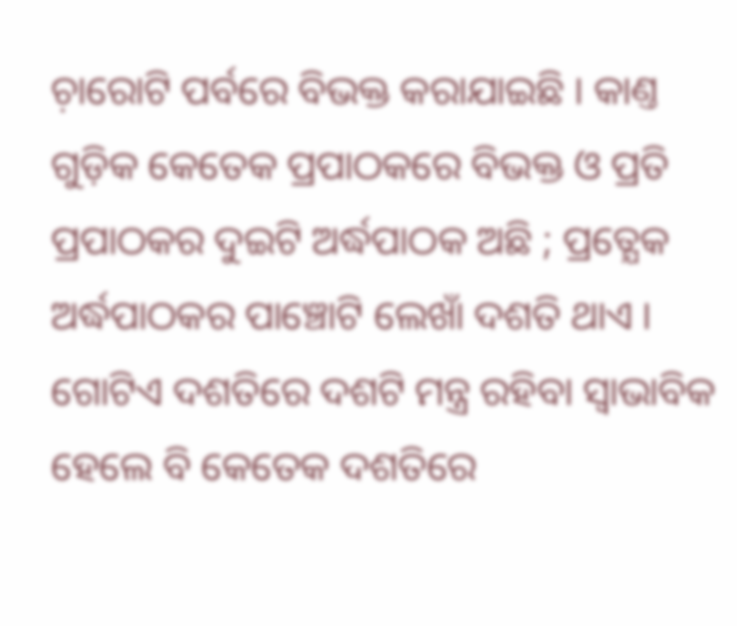ଚ଼ାରୋଟି ପର୍ବରେ ବିଭକ୍ତ କରାଯାଇଛି । କାଣ୍ତ ଗୁଡ଼ିକ କେତେକ ପ୍ରପାଠକରେ ବିଭକ୍ତ ଓ ପ୍ରତି ପ୍ରପାଠକର ଦୁଇଟି ଅର୍ଦ୍ଧପାଠକ ଅଛି ; ପ୍ରତ୍ଯେକ ଅର୍ଦ୍ଧପାଠକର ପାଞ୍ଚୋଟି ଲେଖାଁ ଦଶତି ଥାଏ । ଗୋଟିଏ ଦଶତିରେ ଦଶଟି ମନ୍ତ୍ର ରହିବା ସ୍ବାଭାବିକ ହେଲେ ବି କେତେକ ଦଶତିରେ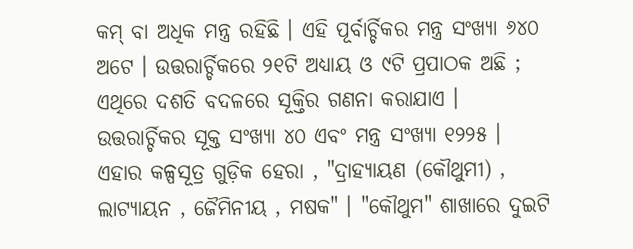କମ୍ ବା ଅଧିକ ମନ୍ତ୍ର ରହିଛି । ଏହି ପୂର୍ବାର୍ଚ୍ଚିକର ମନ୍ତ୍ର ସଂଖ୍ଯା ୬୪୦ ଅଟେ । ଉତ୍ତରାର୍ଚ୍ଚିକରେ ୨୧ଟି ଅଧ୍ଯାୟ ଓ ୯ଟି ପ୍ରପାଠକ ଅଛି ; ଏଥିରେ ଦଶତି ବଦଳରେ ସୂକ୍ତିର ଗଣନା କରାଯାଏ । ଉତ୍ତରାର୍ଚ୍ଚିକର ସୂକ୍ତ ସଂଖ୍ଯା ୪୦ ଏବଂ ମନ୍ତ୍ର ସଂଖ୍ଯା ୧୨୨୫ । ଏହାର କଳ୍ପସୂତ୍ର ଗୁଡ଼ିକ ହେରା , "ଦ୍ରାହ୍ଯାୟଣ (କୌଥୁମୀ) , ଲାଟ୍ଯାୟନ , ଜୈମିନୀୟ , ମଷକ" । "କୌଥୁମ" ଶାଖାରେ ଦୁଇଟି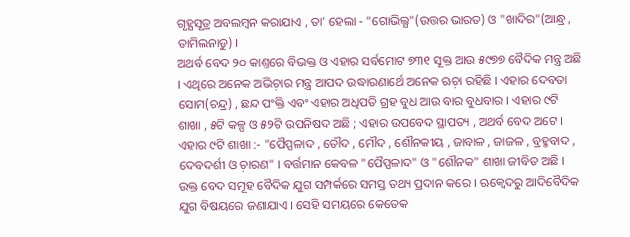ଗୃହ୍ଯସୂତ୍ର ଅବଲମ୍ବନ କରାଯାଏ , ତା' ହେଲା - "ଗୋଭିଲ୍ଯ"(ଉତ୍ତର ଭାରତ) ଓ "ଖାଦିର"(ଆନ୍ଧ୍ର , ତାମିଲନାଡୁ) ।
ଅଥର୍ବ ବେଦ ୨୦ କାଣ୍ତରେ ବିଭକ୍ତ ଓ ଏହାର ସର୍ବମୋଟ ୭୩୧ ସୂକ୍ତ ଆଉ ୫୯୭୭ ବୈଦିକ ମନ୍ତ୍ର ଅଛି । ଏଥିରେ ଅନେକ ଅଭିଚ଼ାର ମନ୍ତ୍ର ଆପଦ ଉଦ୍ଧାରଣାର୍ଥେ ଅନେକ ଋଚ଼ା ରହିଛି । ଏହାର ଦେବତା ସୋମ(ଚନ୍ଦ୍ର) , ଛନ୍ଦ ପଂକ୍ତି ଏବଂ ଏହାର ଅଧିପତି ଗ୍ରହ ବୁଧ ଆଉ ବାର ବୁଧବାର । ଏହାର ୯ଟି ଶାଖା , ୫ଟି କଳ୍ପ ଓ ୫୨ଟି ଉପନିଷଦ ଅଛି ; ଏହାର ଉପବେଦ ସ୍ଥାପତ୍ୟ , ଅଥର୍ବ ବେଦ ଅଟେ । ଏହାର ୯ଟି ଶାଖା :- "ପୈପ୍ପଳାଦ , ତୌଦ , ମୌଦ , ଶୌନକୀୟ , ଜାବାଳ , ଜାଜଳ , ବ୍ରହ୍ମବାଦ , ଦେବଦର୍ଶୀ ଓ ଚ଼ାରଣ" । ବର୍ତ୍ତମାନ କେବଳ "ପୈପ୍ପଳାଦ" ଓ "ଶୌନକ" ଶାଖା ଜୀବିତ ଅଛି । ଉକ୍ତ ବେଦ ସମୂହ ବୈଦିକ ଯୁଗ ସମ୍ପର୍କରେ ସମସ୍ତ ତଥ୍ୟ ପ୍ରଦାନ କରେ । ଋକ୍ବେଦରୁ ଆଦିବୈଦିକ ଯୁଗ ବିଷୟରେ ଜଣାଯାଏ । ସେହି ସମୟରେ କେତେକ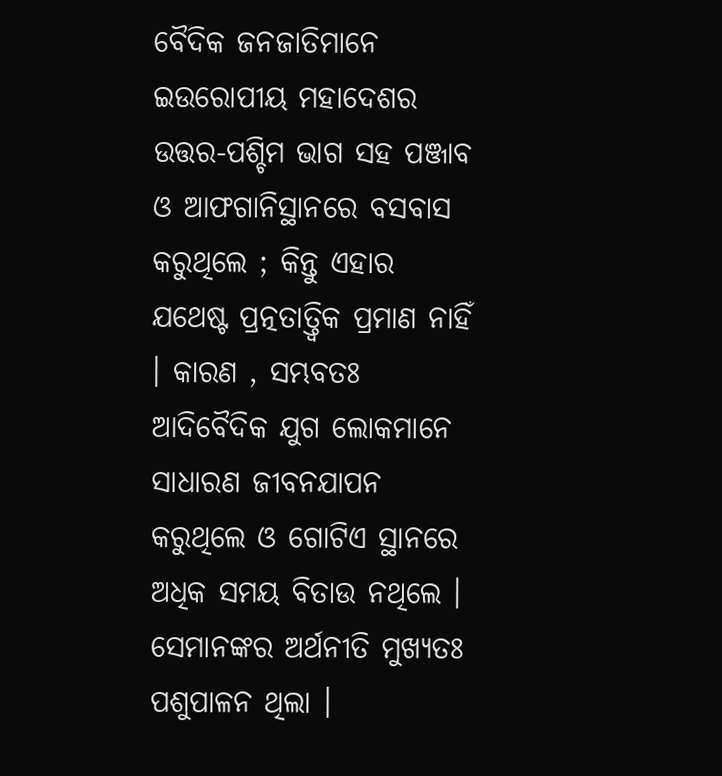ବୈଦିକ ଜନଜାତିମାନେ ଇଉରୋପୀୟ ମହାଦେଶର ଉତ୍ତର-ପଶ୍ଚିମ ଭାଗ ସହ ପଞ୍ଜାବ ଓ ଆଫଗାନିସ୍ଥାନରେ ବସବାସ କରୁଥିଲେ ; କିନ୍ତୁ ଏହାର ଯଥେଷ୍ଟ ପ୍ରତ୍ନତାତ୍ତ୍ୱିକ ପ୍ରମାଣ ନାହିଁ । କାରଣ , ସମ୍ଭବତଃ ଆଦିବୈଦିକ ଯୁଗ ଲୋକମାନେ ସାଧାରଣ ଜୀବନଯାପନ କରୁଥିଲେ ଓ ଗୋଟିଏ ସ୍ଥାନରେ ଅଧିକ ସମୟ ବିତାଉ ନଥିଲେ । ସେମାନଙ୍କର ଅର୍ଥନୀତି ମୁଖ୍ୟତଃ ପଶୁପାଳନ ଥିଲା ।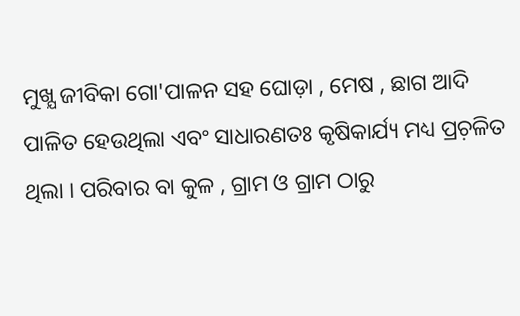ମୁଖ୍ଯ ଜୀବିକା ଗୋ'ପାଳନ ସହ ଘୋଡ଼ା , ମେଷ , ଛାଗ ଆଦି ପାଳିତ ହେଉଥିଲା ଏବଂ ସାଧାରଣତଃ କୃଷିକାର୍ଯ୍ୟ ମଧ୍ୟ ପ୍ରଚ଼ଳିତ ଥିଲା । ପରିବାର ବା କୁଳ , ଗ୍ରାମ ଓ ଗ୍ରାମ ଠାରୁ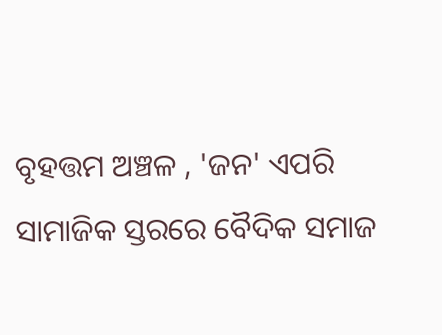ବୃହତ୍ତମ ଅଞ୍ଚଳ , 'ଜନ' ଏପରି ସାମାଜିକ ସ୍ତରରେ ବୈଦିକ ସମାଜ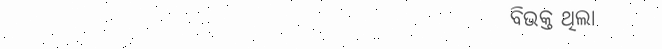ବିଭକ୍ତ ଥିଲା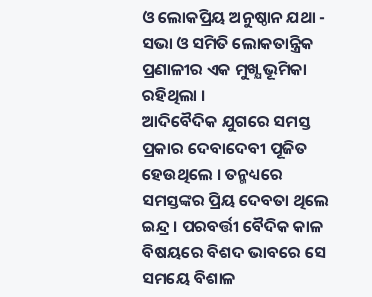ଓ ଲୋକପ୍ରିୟ ଅନୁଷ୍ଠାନ ଯଥା - ସଭା ଓ ସମିତି ଲୋକତାନ୍ତ୍ରିକ ପ୍ରଣାଳୀର ଏକ ମୁଖ୍ଯ ଭୂମିକା ରହିଥିଲା ।
ଆଦିବୈଦିକ ଯୁଗରେ ସମସ୍ତ ପ୍ରକାର ଦେବାଦେବୀ ପୂଜିତ ହେଉଥିଲେ । ତନ୍ମଧ୍ୟରେ ସମସ୍ତଙ୍କର ପ୍ରିୟ ଦେବତା ଥିଲେ ଇନ୍ଦ୍ର । ପରବର୍ତ୍ତୀ ବୈଦିକ କାଳ ବିଷୟରେ ବିଶଦ ଭାବରେ ସେ ସମୟେ ବିଶାଳ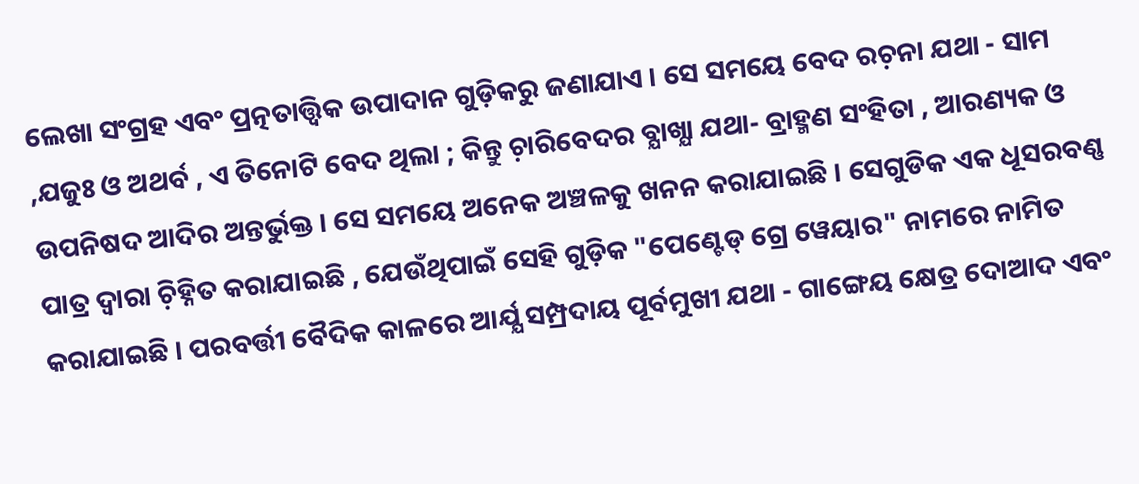ଲେଖା ସଂଗ୍ରହ ଏବଂ ପ୍ରତ୍ନତାତ୍ତ୍ୱିକ ଉପାଦାନ ଗୁଡ଼ିକରୁ ଜଣାଯାଏ । ସେ ସମୟେ ବେଦ ରଚ଼ନା ଯଥା - ସାମ ,ଯଜୁଃ ଓ ଅଥର୍ବ , ଏ ତିନୋଟି ବେଦ ଥିଲା ; କିନ୍ତୁ ଚ଼ାରିବେଦର ବ୍ଯାଖ୍ଯା ଯଥା- ବ୍ରାହ୍ମଣ ସଂହିତା , ଆରଣ୍ୟକ ଓ ଉପନିଷଦ ଆଦିର ଅନ୍ତର୍ଭୁକ୍ତ । ସେ ସମୟେ ଅନେକ ଅଞ୍ଚଳକୁ ଖନନ କରାଯାଇଛି । ସେଗୁଡିକ ଏକ ଧୂସରବଣ୍ଣ ପାତ୍ର ଦ୍ବାରା ଚ଼ିହ୍ନିତ କରାଯାଇଛି , ଯେଉଁଥିପାଇଁ ସେହି ଗୁଡ଼ିକ "ପେଣ୍ଟେଡ୍ ଗ୍ରେ ୱେୟାର" ନାମରେ ନାମିତ କରାଯାଇଛି । ପରବର୍ତ୍ତୀ ବୈଦିକ କାଳରେ ଆର୍ଯ୍ଯ ସମ୍ପ୍ରଦାୟ ପୂର୍ବମୁଖୀ ଯଥା - ଗାଙ୍ଗେୟ କ୍ଷେତ୍ର ଦୋଆଦ ଏବଂ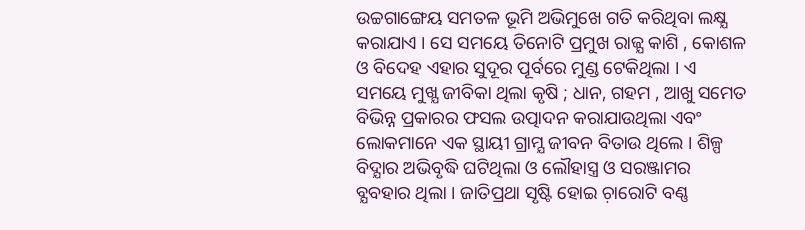ଉଚ୍ଚଗାଙ୍ଗେୟ ସମତଳ ଭୂମି ଅଭିମୁଖେ ଗତି କରିଥିବା ଲକ୍ଷ୍ଯ କରାଯାଏ । ସେ ସମୟେ ତିନୋଟି ପ୍ରମୁଖ ରାଜ୍ଯ କାଶି , କୋଶଳ ଓ ବିଦେହ ଏହାର ସୁଦୂର ପୂର୍ବରେ ମୁଣ୍ଡ ଟେକିଥିଲା । ଏ ସମୟେ ମୁଖ୍ଯ ଜୀବିକା ଥିଲା କୃଷି ; ଧାନ, ଗହମ , ଆଖୁ ସମେତ ବିଭିନ୍ନ ପ୍ରକାରର ଫସଲ ଉତ୍ପାଦନ କରାଯାଉଥିଲା ଏବଂ ଲୋକମାନେ ଏକ ସ୍ଥାୟୀ ଗ୍ରାମ୍ଯ ଜୀବନ ବିତାଉ ଥିଲେ । ଶିଳ୍ପ ବିଦ୍ଯାର ଅଭିବୃଦ୍ଧି ଘଟିଥିଲା ଓ ଲୌହାସ୍ତ୍ର ଓ ସରଞ୍ଜାମର ବ୍ଯବହାର ଥିଲା । ଜାତିପ୍ରଥା ସୃଷ୍ଟି ହୋଇ ଚ଼ାରୋଟି ବଣ୍ଣ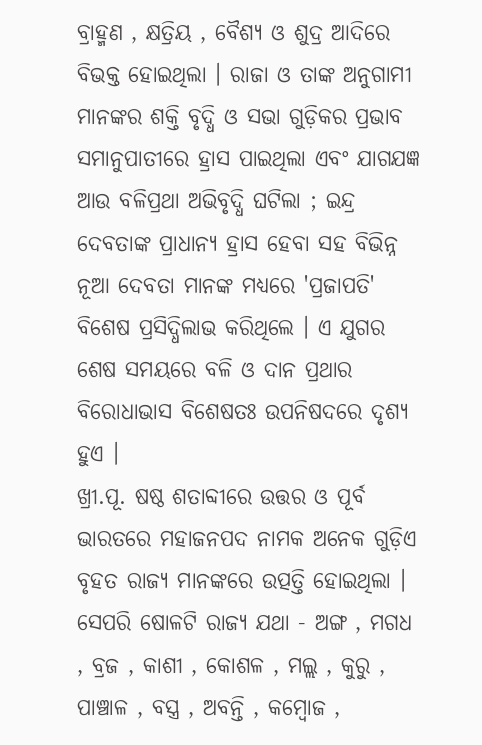ବ୍ରାହ୍ମଣ , କ୍ଷତ୍ରିୟ , ବୈଶ୍ୟ ଓ ଶୁଦ୍ର ଆଦିରେ ବିଭକ୍ତ ହୋଇଥିଲା । ରାଜା ଓ ତାଙ୍କ ଅନୁଗାମୀ ମାନଙ୍କର ଶକ୍ତି ବୃଦ୍ଧି ଓ ସଭା ଗୁଡ଼ିକର ପ୍ରଭାବ ସମାନୁପାତୀରେ ହ୍ରାସ ପାଇଥିଲା ଏବଂ ଯାଗଯଜ୍ଞ ଆଉ ବଳିପ୍ରଥା ଅଭିବୃଦ୍ଧି ଘଟିଲା ; ଇନ୍ଦ୍ର ଦେବତାଙ୍କ ପ୍ରାଧାନ୍ୟ ହ୍ରାସ ହେବା ସହ ବିଭିନ୍ନ ନୂଆ ଦେବତା ମାନଙ୍କ ମଧ୍ୟରେ 'ପ୍ରଜାପତି' ବିଶେଷ ପ୍ରସିଦ୍ଧିଲାଭ କରିଥିଲେ । ଏ ଯୁଗର ଶେଷ ସମୟରେ ବଳି ଓ ଦାନ ପ୍ରଥାର ବିରୋଧାଭାସ ବିଶେଷତଃ ଉପନିଷଦରେ ଦୃଶ୍ୟ ହୁଏ ।
ଖ୍ରୀ.ପୂ. ଷଷ୍ଠ ଶତାବ୍ଦୀରେ ଉତ୍ତର ଓ ପୂର୍ବ ଭାରତରେ ମହାଜନପଦ ନାମକ ଅନେକ ଗୁଡ଼ିଏ ବୃହତ ରାଜ୍ୟ ମାନଙ୍କରେ ଉତ୍ପତ୍ତି ହୋଇଥିଲା । ସେପରି ଷୋଳଟି ରାଜ୍ୟ ଯଥା - ଅଙ୍ଗ , ମଗଧ , ବ୍ରଜ , କାଶୀ , କୋଶଳ , ମଲ୍ଲ , କୁରୁ , ପାଞ୍ଚାଳ , ବସ୍ତ୍ର , ଅବନ୍ତି , କମ୍ବୋଜ ,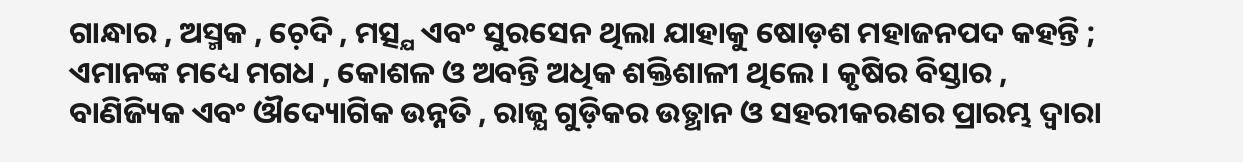ଗାନ୍ଧାର , ଅସ୍ମକ , ଚ଼େଦି , ମତ୍ସ୍ଯ ଏବଂ ସୁରସେନ ଥିଲା ଯାହାକୁ ଷୋଡ଼ଶ ମହାଜନପଦ କହନ୍ତି ; ଏମାନଙ୍କ ମଧ୍ୟେ ମଗଧ , କୋଶଳ ଓ ଅବନ୍ତି ଅଧିକ ଶକ୍ତିଶାଳୀ ଥିଲେ । କୃଷିର ବିସ୍ତାର , ବାଣିଜ୍ୟିକ ଏବଂ ଔଦ୍ୟୋଗିକ ଉନ୍ନତି , ରାଜ୍ଯ ଗୁଡ଼ିକର ଉତ୍ଥାନ ଓ ସହରୀକରଣର ପ୍ରାରମ୍ଭ ଦ୍ବାରା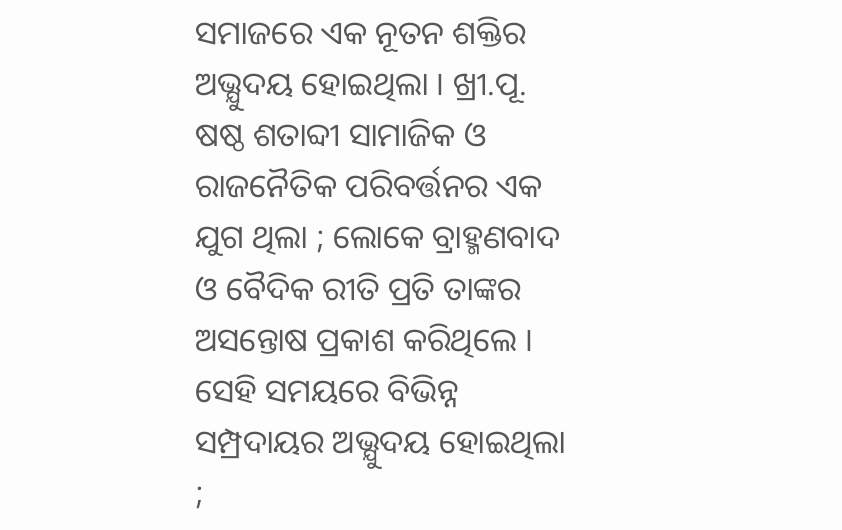ସମାଜରେ ଏକ ନୂତନ ଶକ୍ତିର ଅଭ୍ଯୁଦୟ ହୋଇଥିଲା । ଖ୍ରୀ.ପୂ. ଷଷ୍ଠ ଶତାବ୍ଦୀ ସାମାଜିକ ଓ ରାଜନୈତିକ ପରିବର୍ତ୍ତନର ଏକ ଯୁଗ ଥିଲା ; ଲୋକେ ବ୍ରାହ୍ମଣବାଦ ଓ ବୈଦିକ ରୀତି ପ୍ରତି ତାଙ୍କର ଅସନ୍ତୋଷ ପ୍ରକାଶ କରିଥିଲେ । ସେହି ସମୟରେ ବିଭିନ୍ନ ସମ୍ପ୍ରଦାୟର ଅଭ୍ଯୁଦୟ ହୋଇଥିଲା ;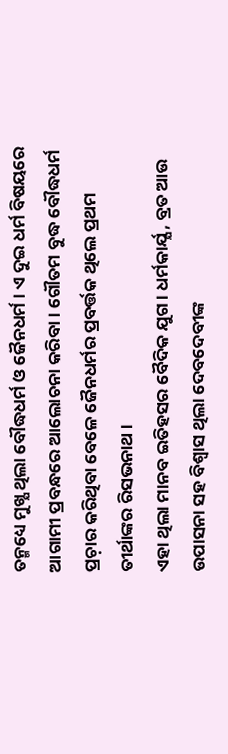ତନ୍ମଧ୍ୟେ ମୁଖ୍ଯ ଥିଲା ବୌଦ୍ଧଧର୍ମ ଓ ଜୈନଧର୍ମ । ଏ ଦୁଇ ଧର୍ମ ବିଷୟରେ ଆଗାମୀ ପ୍ରବନ୍ଧରେ ଆଲୋଚନା କରିବା। ଗୌତମ ବୁଦ୍ଧ ବୌଦ୍ଧଧର୍ମ ପ୍ରଚ଼ାର କରିଥିବା ବେଳେ ଜୈନଧର୍ମର ପ୍ରବର୍ତ୍ତକ ଥିଲେ ପ୍ରଥମ ତୀର୍ଥାଙ୍କର ରିସଭନାଥ ।
ଏହା ଥିଲା ମାନବ ଇତିହସର ବୈଦିକ ଯୁଗ । ଧର୍ମକାର୍ଯ୍ଯ , ବ୍ରତ ଆଉ ଉପାସନା ସହ ବିଶ୍ବାସ ଥିଲା ଦେବଦେବୀଙ୍କ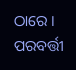ଠାରେ । ପରବର୍ତ୍ତୀ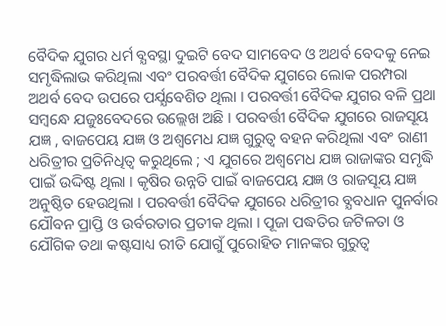ବୈଦିକ ଯୁଗର ଧର୍ମ ବ୍ଯବସ୍ଥା ଦୁଇଟି ବେଦ ସାମବେଦ ଓ ଅଥର୍ବ ବେଦକୁ ନେଇ ସମୃଦ୍ଧିଲାଭ କରିଥିଲା ଏବଂ ପରବର୍ତ୍ତୀ ବୈଦିକ ଯୁଗରେ ଲୋକ ପରମ୍ପରା ଅଥର୍ବ ବେଦ ଉପରେ ପର୍ଯ୍ଯବେଶିତ ଥିଲା । ପରବର୍ତ୍ତୀ ବୈଦିକ ଯୁଗର ବଳି ପ୍ରଥା ସମ୍ବନ୍ଧେ ଯଜୁଃବେଦରେ ଉଲ୍ଲେଖ ଅଛି । ପରବର୍ତ୍ତୀ ବୈଦିକ ଯୁଗରେ ରାଜସୂୟ ଯଜ୍ଞ , ବାଜପେୟ ଯଜ୍ଞ ଓ ଅଶ୍ବମେଧ ଯଜ୍ଞ ଗୁରୁତ୍ୱ ବହନ କରିଥିଲା ଏବଂ ରାଣୀ ଧରିତ୍ରୀର ପ୍ରତିନିଧିତ୍ବ କରୁଥିଲେ ; ଏ ଯୁଗରେ ଅଶ୍ବମେଧ ଯଜ୍ଞ ରାଜାଙ୍କର ସମୃଦ୍ଧି ପାଇଁ ଉଦ୍ଦିଷ୍ଟ ଥିଲା । କୃଷିର ଉନ୍ନତି ପାଇଁ ବାଜପେୟ ଯଜ୍ଞ ଓ ରାଜସୂୟ ଯଜ୍ଞ ଅନୁଷ୍ଠିତ ହେଉଥିଲା । ପରବର୍ତ୍ତୀ ବୈଦିକ ଯୁଗରେ ଧରିତ୍ରୀର ବ୍ଯବଧାନ ପୁନର୍ବାର ଯୌବନ ପ୍ରାପ୍ତି ଓ ଉର୍ବରତାର ପ୍ରତୀକ ଥିଲା । ପୂଜା ପଦ୍ଧତିର ଜଟିଳତା ଓ ଯୌଗିକ ତଥା କଷ୍ଟସାଧ୍ୟ ରୀତି ଯୋଗୁଁ ପୁରୋହିତ ମାନଙ୍କର ଗୁରୁତ୍ୱ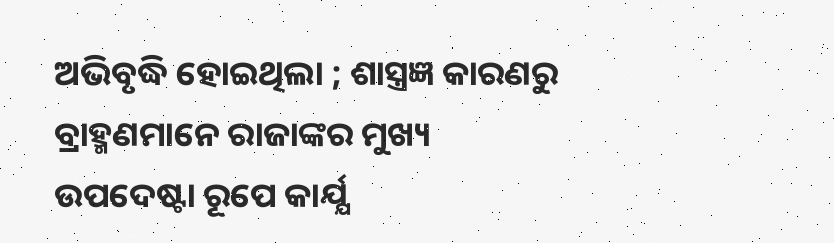ଅଭିବୃଦ୍ଧି ହୋଇଥିଲା ; ଶାସ୍ତ୍ରଜ୍ଞ କାରଣରୁ ବ୍ରାହ୍ମଣମାନେ ରାଜାଙ୍କର ମୁଖ୍ୟ ଉପଦେଷ୍ଟା ରୂପେ କାର୍ଯ୍ଯ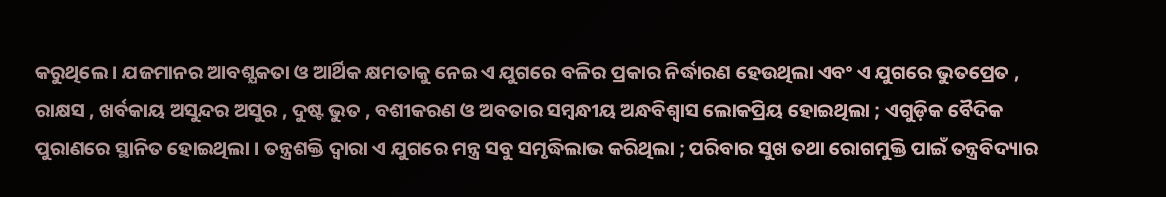କରୁଥିଲେ । ଯଜମାନର ଆବଶ୍ଯକତା ଓ ଆର୍ଥିକ କ୍ଷମତାକୁ ନେଇ ଏ ଯୁଗରେ ବଳିର ପ୍ରକାର ନିର୍ଦ୍ଧାରଣ ହେଉଥିଲା ଏବଂ ଏ ଯୁଗରେ ଭୁତପ୍ରେତ , ରାକ୍ଷସ , ଖର୍ବକାୟ ଅସୁନ୍ଦର ଅସୁର , ଦୁଷ୍ଟ ଭୁତ , ବଶୀକରଣ ଓ ଅବତାର ସମ୍ବନ୍ଧୀୟ ଅନ୍ଧବିଶ୍ୱାସ ଲୋକପ୍ରିୟ ହୋଇଥିଲା ; ଏଗୁଡ଼ିକ ବୈଦିକ ପୁରାଣରେ ସ୍ଥାନିତ ହୋଇଥିଲା । ତନ୍ତ୍ରଶକ୍ତି ଦ୍ବାରା ଏ ଯୁଗରେ ମନ୍ତ୍ର ସବୁ ସମୃଦ୍ଧିଲାଭ କରିଥିଲା ; ପରିବାର ସୁଖ ତଥା ରୋଗମୁକ୍ତି ପାଇଁ ତନ୍ତ୍ରବିଦ୍ୟାର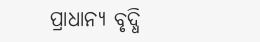ପ୍ରାଧାନ୍ୟ ବୃଦ୍ଧି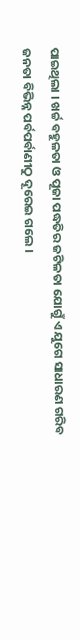ପାଇଥିଲା । ଖର୍ଚ୍ଚ ବହୁଳତା ଓ ପୂଜା ପଦ୍ଧତିର ଜଟିଳତା ଯୋଗୁଁ ଏ ଯୁଗେ ସାଧାରଣ ଗରିବ ଜନତା ବିଭିନ୍ନ ପର୍ବପର୍ବାଣୀଠୁ ଦୂରେଇ ଗଲେ ।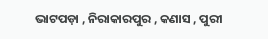ଭାଟପଡ଼ା , ନିରାକାରପୁର , କଣାସ , ପୁରୀ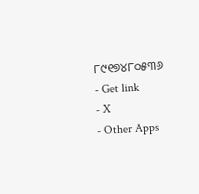୮୯୧୭୪୮୦୫୩୬
- Get link
- X
- Other Apps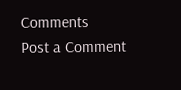Comments
Post a Comment